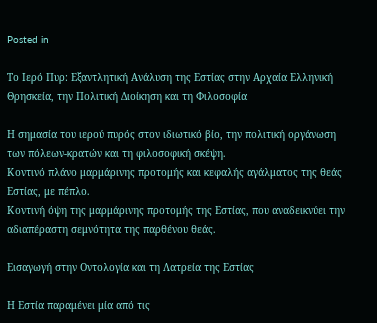Posted in

Το Ιερό Πυρ: Εξαντλητική Ανάλυση της Εστίας στην Αρχαία Ελληνική Θρησκεία, την Πολιτική Διοίκηση και τη Φιλοσοφία

Η σημασία του ιερού πυρός στον ιδιωτικό βίο, την πολιτική οργάνωση των πόλεων-κρατών και τη φιλοσοφική σκέψη.
Κοντινό πλάνο μαρμάρινης προτομής και κεφαλής αγάλματος της θεάς Εστίας, με πέπλο.
Κοντινή όψη της μαρμάρινης προτομής της Εστίας, που αναδεικνύει την αδιαπέραστη σεμνότητα της παρθένου θεάς.

Εισαγωγή στην Οντολογία και τη Λατρεία της Εστίας

Η Εστία παραμένει μία από τις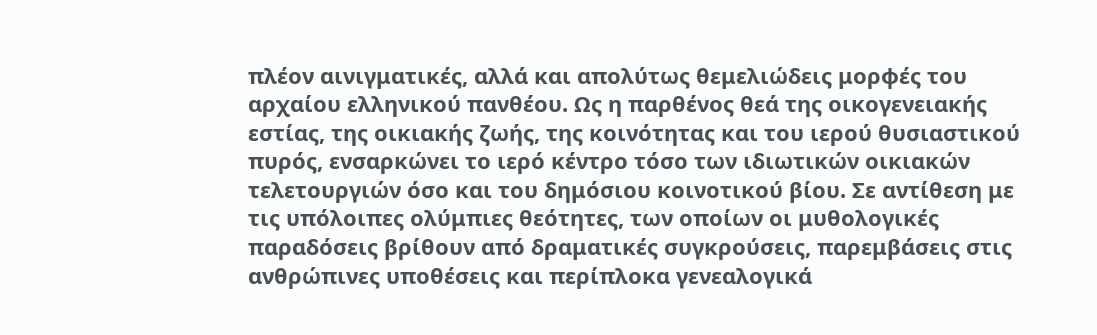πλέον αινιγματικές, αλλά και απολύτως θεμελιώδεις μορφές του αρχαίου ελληνικού πανθέου. Ως η παρθένος θεά της οικογενειακής εστίας, της οικιακής ζωής, της κοινότητας και του ιερού θυσιαστικού πυρός, ενσαρκώνει το ιερό κέντρο τόσο των ιδιωτικών οικιακών τελετουργιών όσο και του δημόσιου κοινοτικού βίου. Σε αντίθεση με τις υπόλοιπες ολύμπιες θεότητες, των οποίων οι μυθολογικές παραδόσεις βρίθουν από δραματικές συγκρούσεις, παρεμβάσεις στις ανθρώπινες υποθέσεις και περίπλοκα γενεαλογικά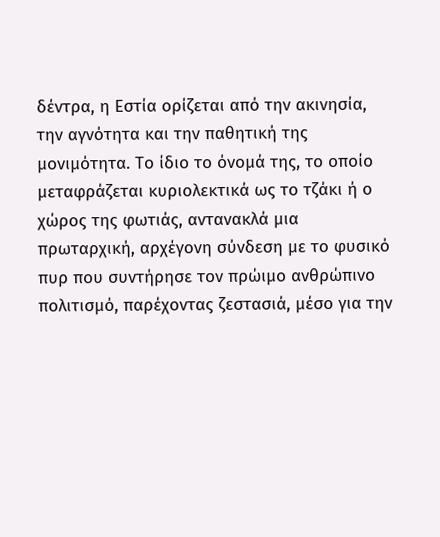δέντρα, η Εστία ορίζεται από την ακινησία, την αγνότητα και την παθητική της μονιμότητα. Το ίδιο το όνομά της, το οποίο μεταφράζεται κυριολεκτικά ως το τζάκι ή ο χώρος της φωτιάς, αντανακλά μια πρωταρχική, αρχέγονη σύνδεση με το φυσικό πυρ που συντήρησε τον πρώιμο ανθρώπινο πολιτισμό, παρέχοντας ζεστασιά, μέσο για την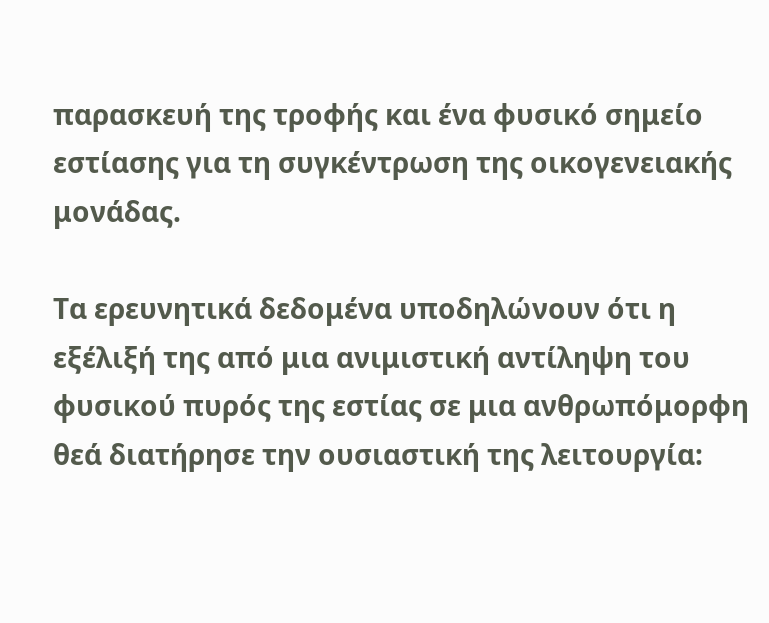παρασκευή της τροφής και ένα φυσικό σημείο εστίασης για τη συγκέντρωση της οικογενειακής μονάδας.

Τα ερευνητικά δεδομένα υποδηλώνουν ότι η εξέλιξή της από μια ανιμιστική αντίληψη του φυσικού πυρός της εστίας σε μια ανθρωπόμορφη θεά διατήρησε την ουσιαστική της λειτουργία: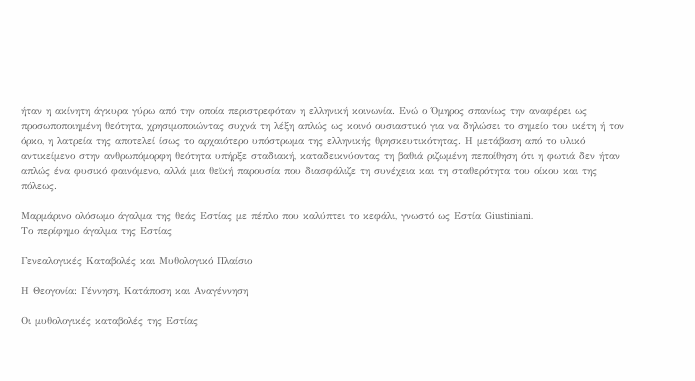ήταν η ακίνητη άγκυρα γύρω από την οποία περιστρεφόταν η ελληνική κοινωνία. Ενώ ο Όμηρος σπανίως την αναφέρει ως προσωποποιημένη θεότητα, χρησιμοποιώντας συχνά τη λέξη απλώς ως κοινό ουσιαστικό για να δηλώσει το σημείο του ικέτη ή τον όρκο, η λατρεία της αποτελεί ίσως το αρχαιότερο υπόστρωμα της ελληνικής θρησκευτικότητας. Η μετάβαση από το υλικό αντικείμενο στην ανθρωπόμορφη θεότητα υπήρξε σταδιακή, καταδεικνύοντας τη βαθιά ριζωμένη πεποίθηση ότι η φωτιά δεν ήταν απλώς ένα φυσικό φαινόμενο, αλλά μια θεϊκή παρουσία που διασφάλιζε τη συνέχεια και τη σταθερότητα του οίκου και της πόλεως.

Μαρμάρινο ολόσωμο άγαλμα της θεάς Εστίας με πέπλο που καλύπτει το κεφάλι, γνωστό ως Εστία Giustiniani.
Το περίφημο άγαλμα της Εστίας

Γενεαλογικές Καταβολές και Μυθολογικό Πλαίσιο

Η Θεογονία: Γέννηση, Κατάποση και Αναγέννηση

Οι μυθολογικές καταβολές της Εστίας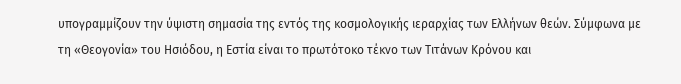υπογραμμίζουν την ύψιστη σημασία της εντός της κοσμολογικής ιεραρχίας των Ελλήνων θεών. Σύμφωνα με τη «Θεογονία» του Ησιόδου, η Εστία είναι το πρωτότοκο τέκνο των Τιτάνων Κρόνου και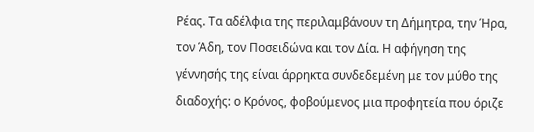Ρέας. Τα αδέλφια της περιλαμβάνουν τη Δήμητρα, την Ήρα, τον Άδη, τον Ποσειδώνα και τον Δία. Η αφήγηση της γέννησής της είναι άρρηκτα συνδεδεμένη με τον μύθο της διαδοχής: ο Κρόνος, φοβούμενος μια προφητεία που όριζε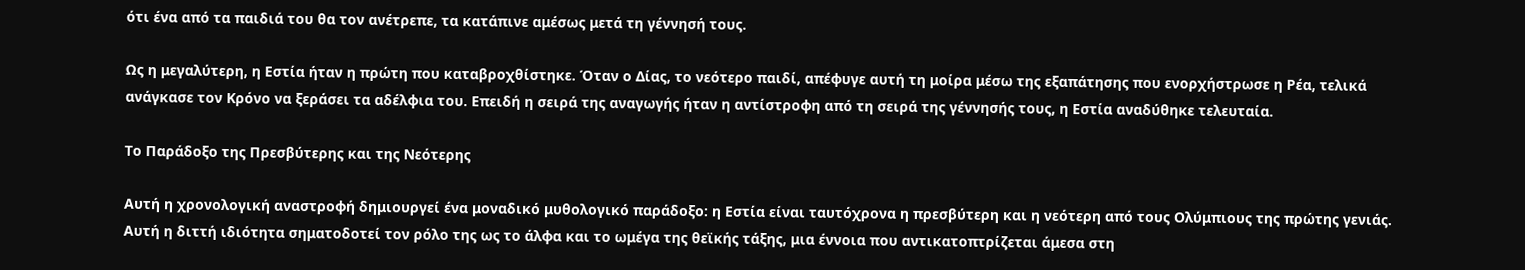ότι ένα από τα παιδιά του θα τον ανέτρεπε, τα κατάπινε αμέσως μετά τη γέννησή τους.

Ως η μεγαλύτερη, η Εστία ήταν η πρώτη που καταβροχθίστηκε. Όταν ο Δίας, το νεότερο παιδί, απέφυγε αυτή τη μοίρα μέσω της εξαπάτησης που ενορχήστρωσε η Ρέα, τελικά ανάγκασε τον Κρόνο να ξεράσει τα αδέλφια του. Επειδή η σειρά της αναγωγής ήταν η αντίστροφη από τη σειρά της γέννησής τους, η Εστία αναδύθηκε τελευταία.

Το Παράδοξο της Πρεσβύτερης και της Νεότερης

Αυτή η χρονολογική αναστροφή δημιουργεί ένα μοναδικό μυθολογικό παράδοξο: η Εστία είναι ταυτόχρονα η πρεσβύτερη και η νεότερη από τους Ολύμπιους της πρώτης γενιάς. Αυτή η διττή ιδιότητα σηματοδοτεί τον ρόλο της ως το άλφα και το ωμέγα της θεϊκής τάξης, μια έννοια που αντικατοπτρίζεται άμεσα στη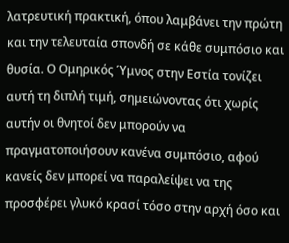λατρευτική πρακτική, όπου λαμβάνει την πρώτη και την τελευταία σπονδή σε κάθε συμπόσιο και θυσία. Ο Ομηρικός Ύμνος στην Εστία τονίζει αυτή τη διπλή τιμή, σημειώνοντας ότι χωρίς αυτήν οι θνητοί δεν μπορούν να πραγματοποιήσουν κανένα συμπόσιο, αφού κανείς δεν μπορεί να παραλείψει να της προσφέρει γλυκό κρασί τόσο στην αρχή όσο και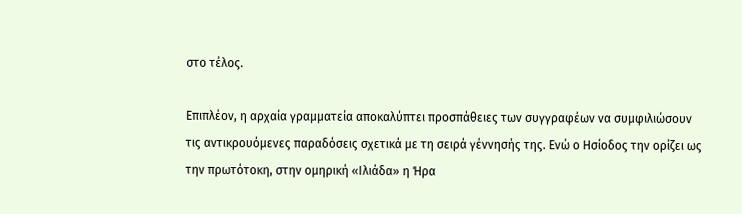στο τέλος.

Επιπλέον, η αρχαία γραμματεία αποκαλύπτει προσπάθειες των συγγραφέων να συμφιλιώσουν τις αντικρουόμενες παραδόσεις σχετικά με τη σειρά γέννησής της. Ενώ ο Ησίοδος την ορίζει ως την πρωτότοκη, στην ομηρική «Ιλιάδα» η Ήρα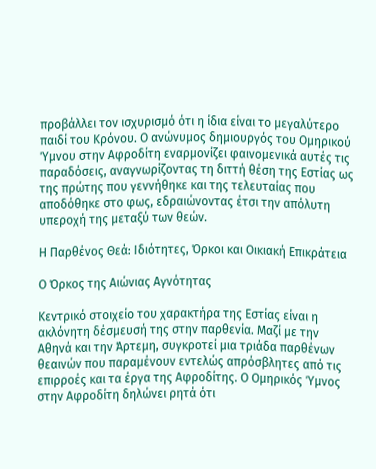προβάλλει τον ισχυρισμό ότι η ίδια είναι το μεγαλύτερο παιδί του Κρόνου. Ο ανώνυμος δημιουργός του Ομηρικού Ύμνου στην Αφροδίτη εναρμονίζει φαινομενικά αυτές τις παραδόσεις, αναγνωρίζοντας τη διττή θέση της Εστίας ως της πρώτης που γεννήθηκε και της τελευταίας που αποδόθηκε στο φως, εδραιώνοντας έτσι την απόλυτη υπεροχή της μεταξύ των θεών.

Η Παρθένος Θεά: Ιδιότητες, Όρκοι και Οικιακή Επικράτεια

Ο Όρκος της Αιώνιας Αγνότητας

Κεντρικό στοιχείο του χαρακτήρα της Εστίας είναι η ακλόνητη δέσμευσή της στην παρθενία. Μαζί με την Αθηνά και την Άρτεμη, συγκροτεί μια τριάδα παρθένων θεαινών που παραμένουν εντελώς απρόσβλητες από τις επιρροές και τα έργα της Αφροδίτης. Ο Ομηρικός Ύμνος στην Αφροδίτη δηλώνει ρητά ότι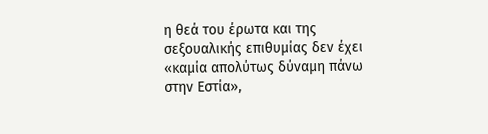η θεά του έρωτα και της σεξουαλικής επιθυμίας δεν έχει «καμία απολύτως δύναμη πάνω στην Εστία»,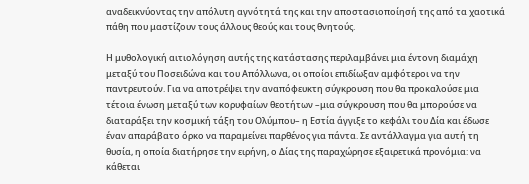αναδεικνύοντας την απόλυτη αγνότητά της και την αποστασιοποίησή της από τα χαοτικά πάθη που μαστίζουν τους άλλους θεούς και τους θνητούς.

Η μυθολογική αιτιολόγηση αυτής της κατάστασης περιλαμβάνει μια έντονη διαμάχη μεταξύ του Ποσειδώνα και του Απόλλωνα, οι οποίοι επιδίωξαν αμφότεροι να την παντρευτούν. Για να αποτρέψει την αναπόφευκτη σύγκρουση που θα προκαλούσε μια τέτοια ένωση μεταξύ των κορυφαίων θεοτήτων –μια σύγκρουση που θα μπορούσε να διαταράξει την κοσμική τάξη του Ολύμπου– η Εστία άγγιξε το κεφάλι του Δία και έδωσε έναν απαράβατο όρκο να παραμείνει παρθένος για πάντα. Σε αντάλλαγμα για αυτή τη θυσία, η οποία διατήρησε την ειρήνη, ο Δίας της παραχώρησε εξαιρετικά προνόμια: να κάθεται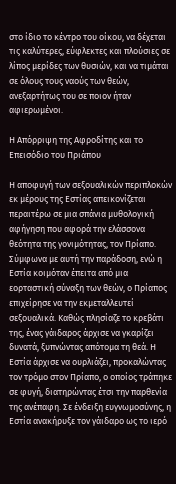στο ίδιο το κέντρο του οίκου, να δέχεται τις καλύτερες, εύφλεκτες και πλούσιες σε λίπος μερίδες των θυσιών, και να τιμάται σε όλους τους ναούς των θεών, ανεξαρτήτως του σε ποιον ήταν αφιερωμένοι.

Η Απόρριψη της Αφροδίτης και το Επεισόδιο του Πριάπου

Η αποφυγή των σεξουαλικών περιπλοκών εκ μέρους της Εστίας απεικονίζεται περαιτέρω σε μια σπάνια μυθολογική αφήγηση που αφορά την ελάσσονα θεότητα της γονιμότητας, τον Πρίαπο. Σύμφωνα με αυτή την παράδοση, ενώ η Εστία κοιμόταν έπειτα από μια εορταστική σύναξη των θεών, ο Πρίαπος επιχείρησε να την εκμεταλλευτεί σεξουαλικά. Καθώς πλησίαζε το κρεβάτι της, ένας γάιδαρος άρχισε να γκαρίζει δυνατά, ξυπνώντας απότομα τη θεά. Η Εστία άρχισε να ουρλιάζει, προκαλώντας τον τρόμο στον Πρίαπο, ο οποίος τράπηκε σε φυγή, διατηρώντας έτσι την παρθενία της ανέπαφη. Σε ένδειξη ευγνωμοσύνης, η Εστία ανακήρυξε τον γάιδαρο ως το ιερό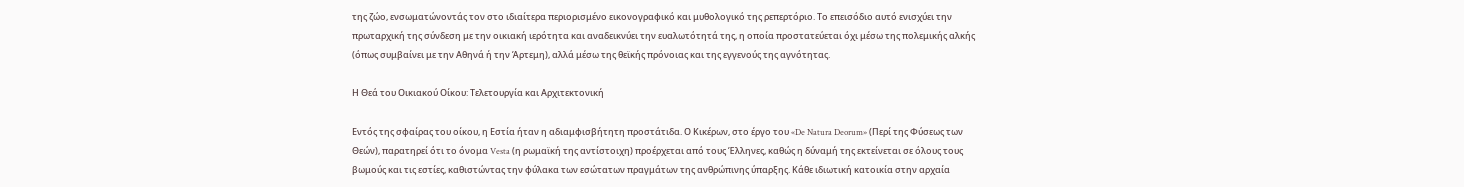της ζώο, ενσωματώνοντάς τον στο ιδιαίτερα περιορισμένο εικονογραφικό και μυθολογικό της ρεπερτόριο. Το επεισόδιο αυτό ενισχύει την πρωταρχική της σύνδεση με την οικιακή ιερότητα και αναδεικνύει την ευαλωτότητά της, η οποία προστατεύεται όχι μέσω της πολεμικής αλκής (όπως συμβαίνει με την Αθηνά ή την Άρτεμη), αλλά μέσω της θεϊκής πρόνοιας και της εγγενούς της αγνότητας.

Η Θεά του Οικιακού Οίκου: Τελετουργία και Αρχιτεκτονική

Εντός της σφαίρας του οίκου, η Εστία ήταν η αδιαμφισβήτητη προστάτιδα. Ο Κικέρων, στο έργο του «De Natura Deorum» (Περί της Φύσεως των Θεών), παρατηρεί ότι το όνομα Vesta (η ρωμαϊκή της αντίστοιχη) προέρχεται από τους Έλληνες, καθώς η δύναμή της εκτείνεται σε όλους τους βωμούς και τις εστίες, καθιστώντας την φύλακα των εσώτατων πραγμάτων της ανθρώπινης ύπαρξης. Κάθε ιδιωτική κατοικία στην αρχαία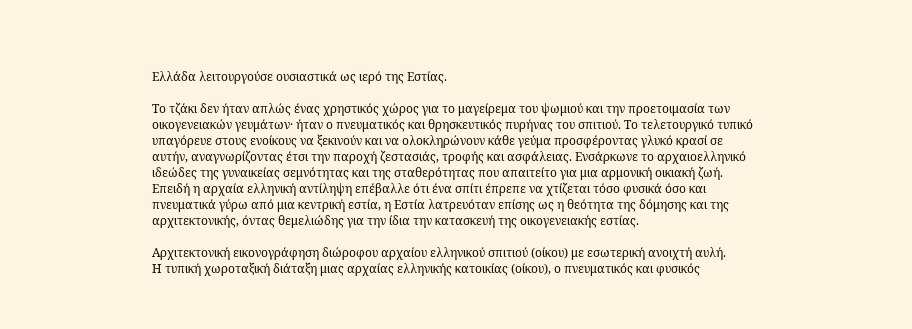Ελλάδα λειτουργούσε ουσιαστικά ως ιερό της Εστίας.

Το τζάκι δεν ήταν απλώς ένας χρηστικός χώρος για το μαγείρεμα του ψωμιού και την προετοιμασία των οικογενειακών γευμάτων· ήταν ο πνευματικός και θρησκευτικός πυρήνας του σπιτιού. Το τελετουργικό τυπικό υπαγόρευε στους ενοίκους να ξεκινούν και να ολοκληρώνουν κάθε γεύμα προσφέροντας γλυκό κρασί σε αυτήν, αναγνωρίζοντας έτσι την παροχή ζεστασιάς, τροφής και ασφάλειας. Ενσάρκωνε το αρχαιοελληνικό ιδεώδες της γυναικείας σεμνότητας και της σταθερότητας που απαιτείτο για μια αρμονική οικιακή ζωή. Επειδή η αρχαία ελληνική αντίληψη επέβαλλε ότι ένα σπίτι έπρεπε να χτίζεται τόσο φυσικά όσο και πνευματικά γύρω από μια κεντρική εστία, η Εστία λατρευόταν επίσης ως η θεότητα της δόμησης και της αρχιτεκτονικής, όντας θεμελιώδης για την ίδια την κατασκευή της οικογενειακής εστίας.

Αρχιτεκτονική εικονογράφηση διώροφου αρχαίου ελληνικού σπιτιού (οίκου) με εσωτερική ανοιχτή αυλή.
Η τυπική χωροταξική διάταξη μιας αρχαίας ελληνικής κατοικίας (οίκου), ο πνευματικός και φυσικός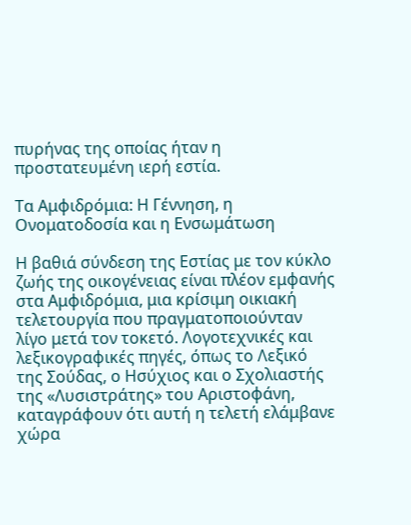πυρήνας της οποίας ήταν η προστατευμένη ιερή εστία.

Τα Αμφιδρόμια: Η Γέννηση, η Ονοματοδοσία και η Ενσωμάτωση

Η βαθιά σύνδεση της Εστίας με τον κύκλο ζωής της οικογένειας είναι πλέον εμφανής στα Αμφιδρόμια, μια κρίσιμη οικιακή τελετουργία που πραγματοποιούνταν λίγο μετά τον τοκετό. Λογοτεχνικές και λεξικογραφικές πηγές, όπως το Λεξικό της Σούδας, ο Ησύχιος και ο Σχολιαστής της «Λυσιστράτης» του Αριστοφάνη, καταγράφουν ότι αυτή η τελετή ελάμβανε χώρα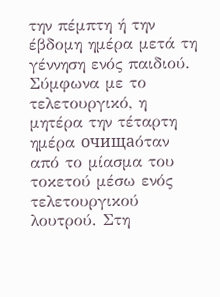την πέμπτη ή την έβδομη ημέρα μετά τη γέννηση ενός παιδιού. Σύμφωνα με το τελετουργικό, η μητέρα την τέταρτη ημέρα очищаόταν από το μίασμα του τοκετού μέσω ενός τελετουργικού λουτρού. Στη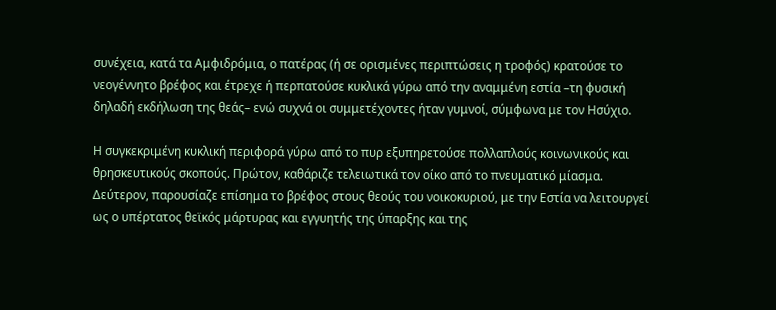συνέχεια, κατά τα Αμφιδρόμια, ο πατέρας (ή σε ορισμένες περιπτώσεις η τροφός) κρατούσε το νεογέννητο βρέφος και έτρεχε ή περπατούσε κυκλικά γύρω από την αναμμένη εστία –τη φυσική δηλαδή εκδήλωση της θεάς– ενώ συχνά οι συμμετέχοντες ήταν γυμνοί, σύμφωνα με τον Ησύχιο.

Η συγκεκριμένη κυκλική περιφορά γύρω από το πυρ εξυπηρετούσε πολλαπλούς κοινωνικούς και θρησκευτικούς σκοπούς. Πρώτον, καθάριζε τελειωτικά τον οίκο από το πνευματικό μίασμα. Δεύτερον, παρουσίαζε επίσημα το βρέφος στους θεούς του νοικοκυριού, με την Εστία να λειτουργεί ως ο υπέρτατος θεϊκός μάρτυρας και εγγυητής της ύπαρξης και της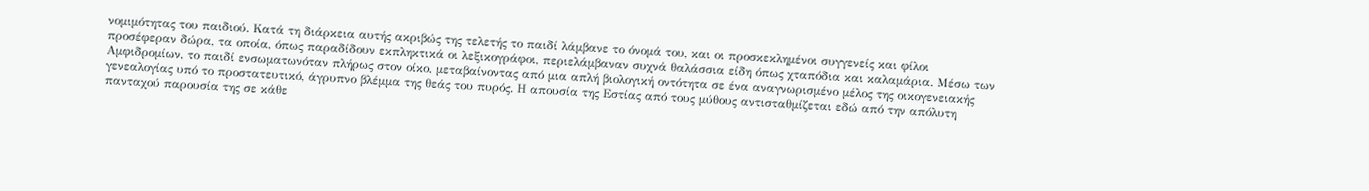νομιμότητας του παιδιού. Κατά τη διάρκεια αυτής ακριβώς της τελετής το παιδί λάμβανε το όνομά του, και οι προσκεκλημένοι συγγενείς και φίλοι προσέφεραν δώρα, τα οποία, όπως παραδίδουν εκπληκτικά οι λεξικογράφοι, περιελάμβαναν συχνά θαλάσσια είδη όπως χταπόδια και καλαμάρια. Μέσω των Αμφιδρομίων, το παιδί ενσωματωνόταν πλήρως στον οίκο, μεταβαίνοντας από μια απλή βιολογική οντότητα σε ένα αναγνωρισμένο μέλος της οικογενειακής γενεαλογίας υπό το προστατευτικό, άγρυπνο βλέμμα της θεάς του πυρός. Η απουσία της Εστίας από τους μύθους αντισταθμίζεται εδώ από την απόλυτη πανταχού παρουσία της σε κάθε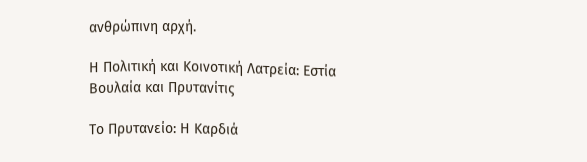ανθρώπινη αρχή.

Η Πολιτική και Κοινοτική Λατρεία: Εστία Βουλαία και Πρυτανίτις

Το Πρυτανείο: Η Καρδιά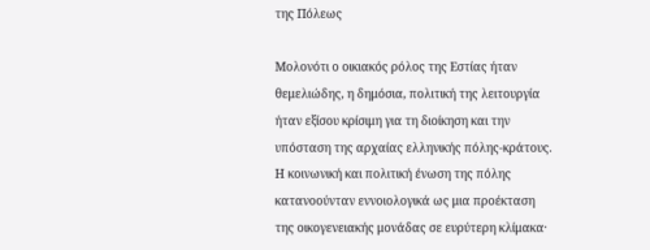της Πόλεως

Μολονότι ο οικιακός ρόλος της Εστίας ήταν θεμελιώδης, η δημόσια, πολιτική της λειτουργία ήταν εξίσου κρίσιμη για τη διοίκηση και την υπόσταση της αρχαίας ελληνικής πόλης-κράτους. Η κοινωνική και πολιτική ένωση της πόλης κατανοούνταν εννοιολογικά ως μια προέκταση της οικογενειακής μονάδας σε ευρύτερη κλίμακα·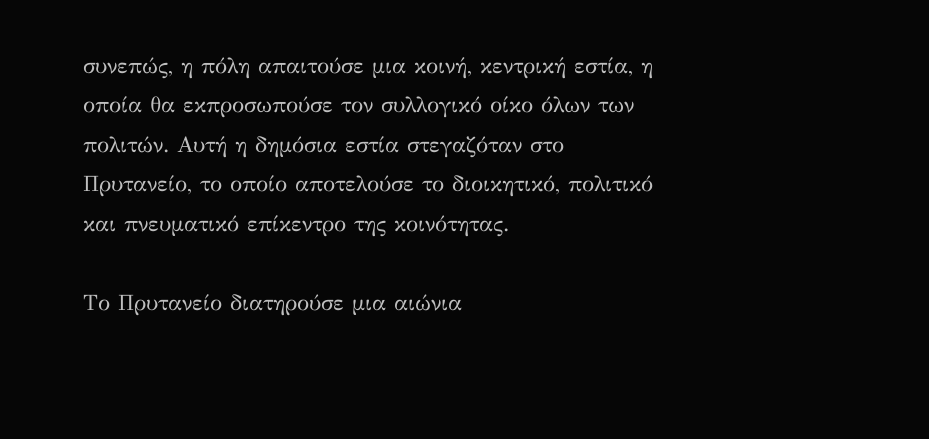συνεπώς, η πόλη απαιτούσε μια κοινή, κεντρική εστία, η οποία θα εκπροσωπούσε τον συλλογικό οίκο όλων των πολιτών. Αυτή η δημόσια εστία στεγαζόταν στο Πρυτανείο, το οποίο αποτελούσε το διοικητικό, πολιτικό και πνευματικό επίκεντρο της κοινότητας.

Το Πρυτανείο διατηρούσε μια αιώνια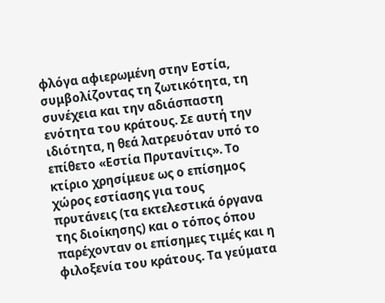φλόγα αφιερωμένη στην Εστία, συμβολίζοντας τη ζωτικότητα, τη συνέχεια και την αδιάσπαστη ενότητα του κράτους. Σε αυτή την ιδιότητα, η θεά λατρευόταν υπό το επίθετο «Εστία Πρυτανίτις». Το κτίριο χρησίμευε ως ο επίσημος χώρος εστίασης για τους πρυτάνεις (τα εκτελεστικά όργανα της διοίκησης) και ο τόπος όπου παρέχονταν οι επίσημες τιμές και η φιλοξενία του κράτους. Τα γεύματα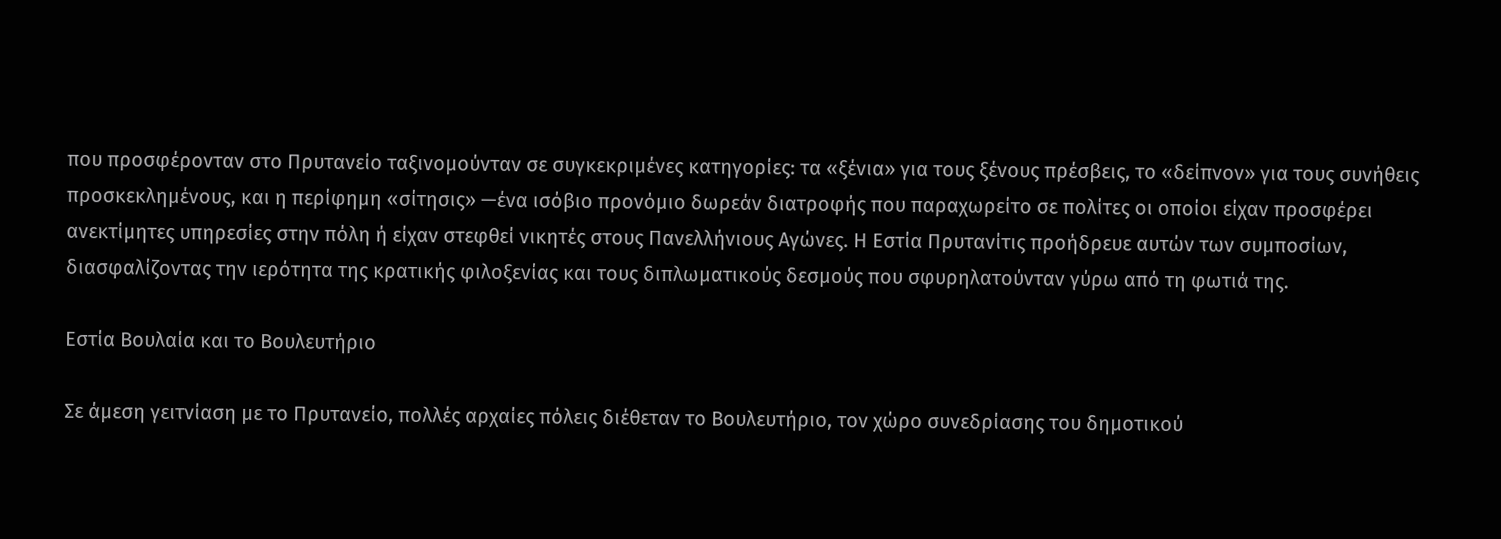που προσφέρονταν στο Πρυτανείο ταξινομούνταν σε συγκεκριμένες κατηγορίες: τα «ξένια» για τους ξένους πρέσβεις, το «δείπνον» για τους συνήθεις προσκεκλημένους, και η περίφημη «σίτησις» —ένα ισόβιο προνόμιο δωρεάν διατροφής που παραχωρείτο σε πολίτες οι οποίοι είχαν προσφέρει ανεκτίμητες υπηρεσίες στην πόλη ή είχαν στεφθεί νικητές στους Πανελλήνιους Αγώνες. Η Εστία Πρυτανίτις προήδρευε αυτών των συμποσίων, διασφαλίζοντας την ιερότητα της κρατικής φιλοξενίας και τους διπλωματικούς δεσμούς που σφυρηλατούνταν γύρω από τη φωτιά της.

Εστία Βουλαία και το Βουλευτήριο

Σε άμεση γειτνίαση με το Πρυτανείο, πολλές αρχαίες πόλεις διέθεταν το Βουλευτήριο, τον χώρο συνεδρίασης του δημοτικού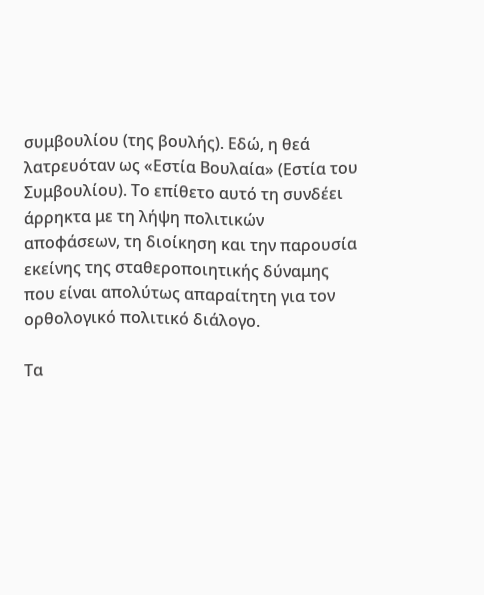συμβουλίου (της βουλής). Εδώ, η θεά λατρευόταν ως «Εστία Βουλαία» (Εστία του Συμβουλίου). Το επίθετο αυτό τη συνδέει άρρηκτα με τη λήψη πολιτικών αποφάσεων, τη διοίκηση και την παρουσία εκείνης της σταθεροποιητικής δύναμης που είναι απολύτως απαραίτητη για τον ορθολογικό πολιτικό διάλογο.

Τα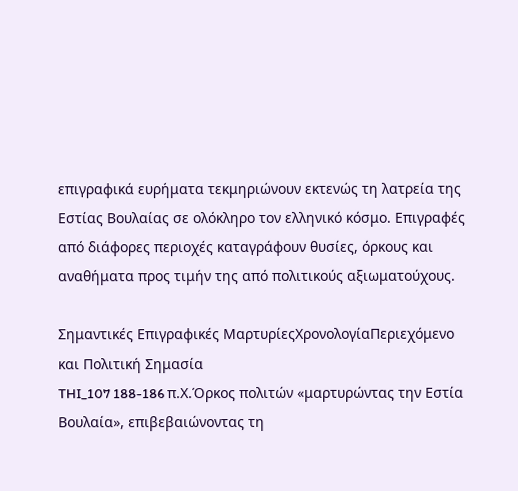επιγραφικά ευρήματα τεκμηριώνουν εκτενώς τη λατρεία της Εστίας Βουλαίας σε ολόκληρο τον ελληνικό κόσμο. Επιγραφές από διάφορες περιοχές καταγράφουν θυσίες, όρκους και αναθήματα προς τιμήν της από πολιτικούς αξιωματούχους.

Σημαντικές Επιγραφικές ΜαρτυρίεςΧρονολογίαΠεριεχόμενο και Πολιτική Σημασία
THI_107 188-186 π.Χ.Όρκος πολιτών «μαρτυρώντας την Εστία Βουλαία», επιβεβαιώνοντας τη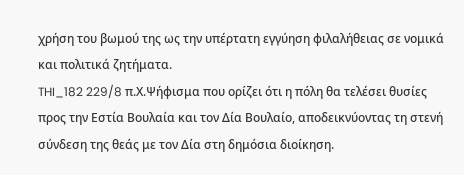χρήση του βωμού της ως την υπέρτατη εγγύηση φιλαλήθειας σε νομικά και πολιτικά ζητήματα.
THI_182 229/8 π.Χ.Ψήφισμα που ορίζει ότι η πόλη θα τελέσει θυσίες προς την Εστία Βουλαία και τον Δία Βουλαίο, αποδεικνύοντας τη στενή σύνδεση της θεάς με τον Δία στη δημόσια διοίκηση.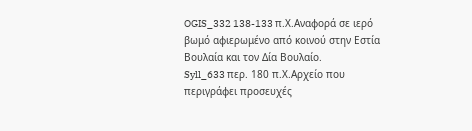OGIS_332 138-133 π.Χ.Αναφορά σε ιερό βωμό αφιερωμένο από κοινού στην Εστία Βουλαία και τον Δία Βουλαίο.
Syll_633 περ. 180 π.Χ.Αρχείο που περιγράφει προσευχές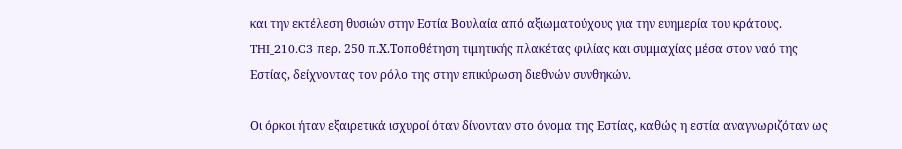και την εκτέλεση θυσιών στην Εστία Βουλαία από αξιωματούχους για την ευημερία του κράτους.
THI_210.C3 περ. 250 π.Χ.Τοποθέτηση τιμητικής πλακέτας φιλίας και συμμαχίας μέσα στον ναό της Εστίας, δείχνοντας τον ρόλο της στην επικύρωση διεθνών συνθηκών.

Οι όρκοι ήταν εξαιρετικά ισχυροί όταν δίνονταν στο όνομα της Εστίας, καθώς η εστία αναγνωριζόταν ως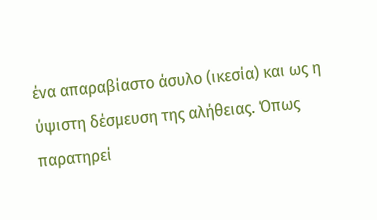ένα απαραβίαστο άσυλο (ικεσία) και ως η ύψιστη δέσμευση της αλήθειας. Όπως παρατηρεί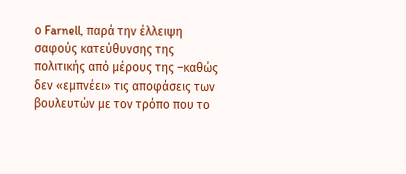ο Farnell, παρά την έλλειψη σαφούς κατεύθυνσης της πολιτικής από μέρους της –καθώς δεν «εμπνέει» τις αποφάσεις των βουλευτών με τον τρόπο που το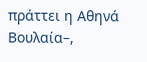πράττει η Αθηνά Βουλαία–,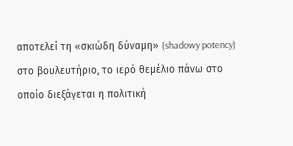αποτελεί τη «σκιώδη δύναμη» (shadowy potency) στο βουλευτήριο, το ιερό θεμέλιο πάνω στο οποίο διεξάγεται η πολιτική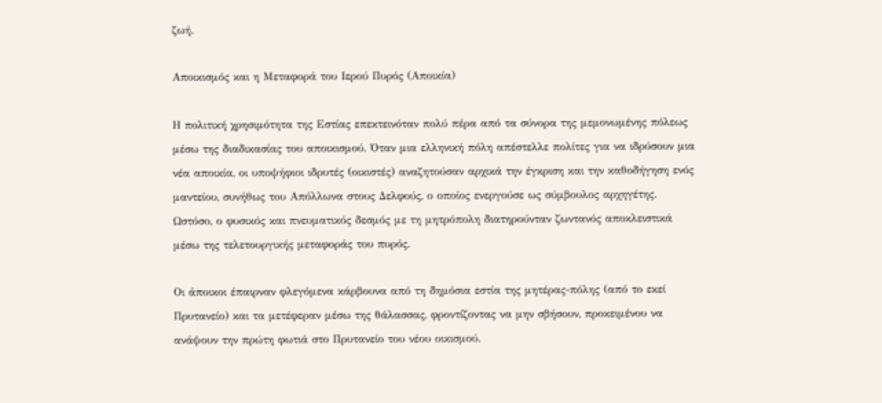ζωή.

Αποικισμός και η Μεταφορά του Ιερού Πυρός (Αποικία)

Η πολιτική χρησιμότητα της Εστίας επεκτεινόταν πολύ πέρα από τα σύνορα της μεμονωμένης πόλεως μέσω της διαδικασίας του αποικισμού. Όταν μια ελληνική πόλη απέστελλε πολίτες για να ιδρύσουν μια νέα αποικία, οι υποψήφιοι ιδρυτές (οικιστές) αναζητούσαν αρχικά την έγκριση και την καθοδήγηση ενός μαντείου, συνήθως του Απόλλωνα στους Δελφούς, ο οποίος ενεργούσε ως σύμβουλος αρχηγέτης. Ωστόσο, ο φυσικός και πνευματικός δεσμός με τη μητρόπολη διατηρούνταν ζωντανός αποκλειστικά μέσω της τελετουργικής μεταφοράς του πυρός.

Οι άποικοι έπαιρναν φλεγόμενα κάρβουνα από τη δημόσια εστία της μητέρας-πόλης (από το εκεί Πρυτανείο) και τα μετέφεραν μέσω της θάλασσας, φροντίζοντας να μην σβήσουν, προκειμένου να ανάψουν την πρώτη φωτιά στο Πρυτανείο του νέου οικισμού.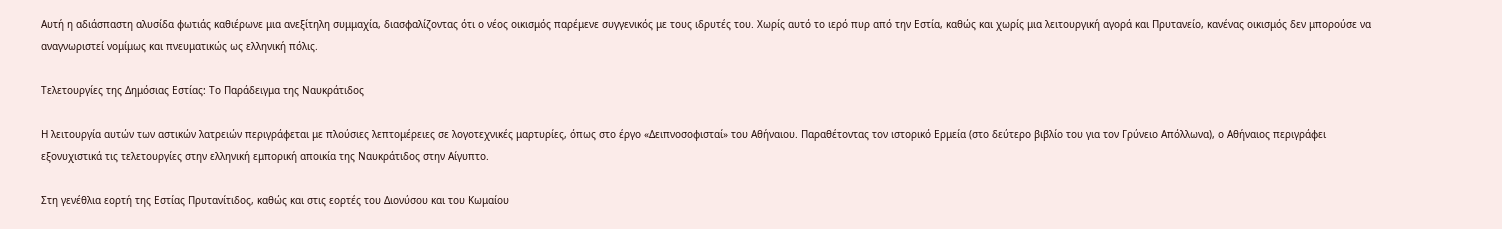Αυτή η αδιάσπαστη αλυσίδα φωτιάς καθιέρωνε μια ανεξίτηλη συμμαχία, διασφαλίζοντας ότι ο νέος οικισμός παρέμενε συγγενικός με τους ιδρυτές του. Χωρίς αυτό το ιερό πυρ από την Εστία, καθώς και χωρίς μια λειτουργική αγορά και Πρυτανείο, κανένας οικισμός δεν μπορούσε να αναγνωριστεί νομίμως και πνευματικώς ως ελληνική πόλις.

Τελετουργίες της Δημόσιας Εστίας: Το Παράδειγμα της Ναυκράτιδος

Η λειτουργία αυτών των αστικών λατρειών περιγράφεται με πλούσιες λεπτομέρειες σε λογοτεχνικές μαρτυρίες, όπως στο έργο «Δειπνοσοφισταί» του Αθήναιου. Παραθέτοντας τον ιστορικό Ερμεία (στο δεύτερο βιβλίο του για τον Γρύνειο Απόλλωνα), ο Αθήναιος περιγράφει εξονυχιστικά τις τελετουργίες στην ελληνική εμπορική αποικία της Ναυκράτιδος στην Αίγυπτο.

Στη γενέθλια εορτή της Εστίας Πρυτανίτιδος, καθώς και στις εορτές του Διονύσου και του Κωμαίου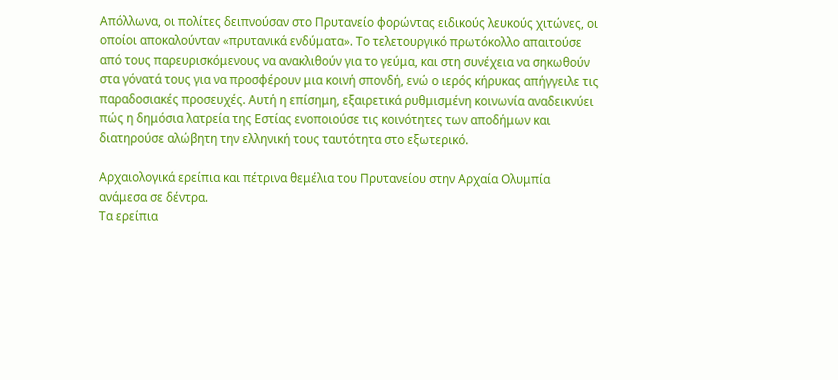Απόλλωνα, οι πολίτες δειπνούσαν στο Πρυτανείο φορώντας ειδικούς λευκούς χιτώνες, οι οποίοι αποκαλούνταν «πρυτανικά ενδύματα». Το τελετουργικό πρωτόκολλο απαιτούσε από τους παρευρισκόμενους να ανακλιθούν για το γεύμα, και στη συνέχεια να σηκωθούν στα γόνατά τους για να προσφέρουν μια κοινή σπονδή, ενώ ο ιερός κήρυκας απήγγειλε τις παραδοσιακές προσευχές. Αυτή η επίσημη, εξαιρετικά ρυθμισμένη κοινωνία αναδεικνύει πώς η δημόσια λατρεία της Εστίας ενοποιούσε τις κοινότητες των αποδήμων και διατηρούσε αλώβητη την ελληνική τους ταυτότητα στο εξωτερικό.

Αρχαιολογικά ερείπια και πέτρινα θεμέλια του Πρυτανείου στην Αρχαία Ολυμπία ανάμεσα σε δέντρα.
Τα ερείπια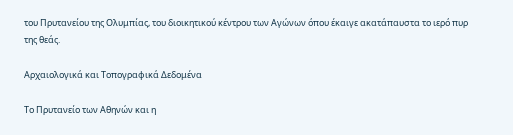του Πρυτανείου της Ολυμπίας, του διοικητικού κέντρου των Αγώνων όπου έκαιγε ακατάπαυστα το ιερό πυρ της θεάς.

Αρχαιολογικά και Τοπογραφικά Δεδομένα

Το Πρυτανείο των Αθηνών και η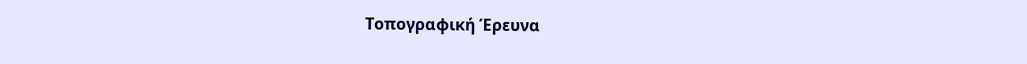Τοπογραφική Έρευνα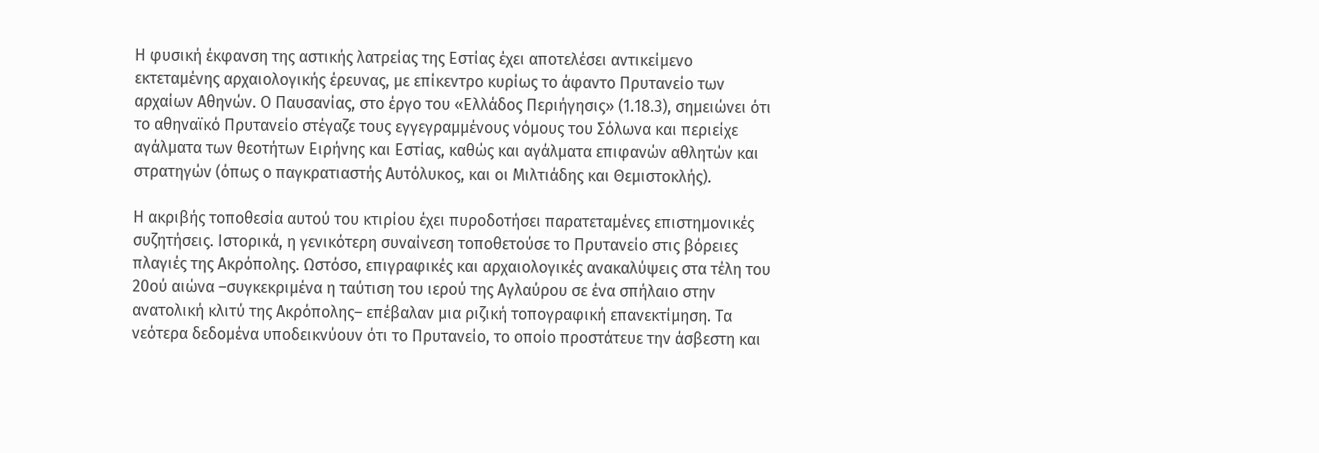Η φυσική έκφανση της αστικής λατρείας της Εστίας έχει αποτελέσει αντικείμενο εκτεταμένης αρχαιολογικής έρευνας, με επίκεντρο κυρίως το άφαντο Πρυτανείο των αρχαίων Αθηνών. Ο Παυσανίας, στο έργο του «Ελλάδος Περιήγησις» (1.18.3), σημειώνει ότι το αθηναϊκό Πρυτανείο στέγαζε τους εγγεγραμμένους νόμους του Σόλωνα και περιείχε αγάλματα των θεοτήτων Ειρήνης και Εστίας, καθώς και αγάλματα επιφανών αθλητών και στρατηγών (όπως ο παγκρατιαστής Αυτόλυκος, και οι Μιλτιάδης και Θεμιστοκλής).

Η ακριβής τοποθεσία αυτού του κτιρίου έχει πυροδοτήσει παρατεταμένες επιστημονικές συζητήσεις. Ιστορικά, η γενικότερη συναίνεση τοποθετούσε το Πρυτανείο στις βόρειες πλαγιές της Ακρόπολης. Ωστόσο, επιγραφικές και αρχαιολογικές ανακαλύψεις στα τέλη του 20ού αιώνα –συγκεκριμένα η ταύτιση του ιερού της Αγλαύρου σε ένα σπήλαιο στην ανατολική κλιτύ της Ακρόπολης– επέβαλαν μια ριζική τοπογραφική επανεκτίμηση. Τα νεότερα δεδομένα υποδεικνύουν ότι το Πρυτανείο, το οποίο προστάτευε την άσβεστη και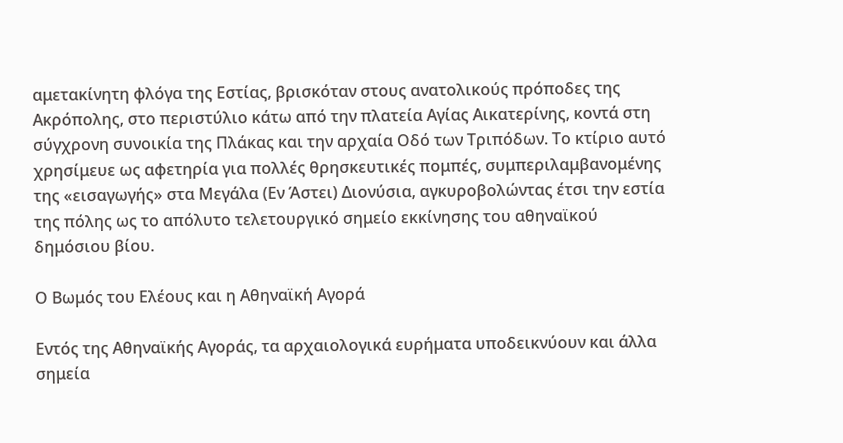αμετακίνητη φλόγα της Εστίας, βρισκόταν στους ανατολικούς πρόποδες της Ακρόπολης, στο περιστύλιο κάτω από την πλατεία Αγίας Αικατερίνης, κοντά στη σύγχρονη συνοικία της Πλάκας και την αρχαία Οδό των Τριπόδων. Το κτίριο αυτό χρησίμευε ως αφετηρία για πολλές θρησκευτικές πομπές, συμπεριλαμβανομένης της «εισαγωγής» στα Μεγάλα (Εν Άστει) Διονύσια, αγκυροβολώντας έτσι την εστία της πόλης ως το απόλυτο τελετουργικό σημείο εκκίνησης του αθηναϊκού δημόσιου βίου.

Ο Βωμός του Ελέους και η Αθηναϊκή Αγορά

Εντός της Αθηναϊκής Αγοράς, τα αρχαιολογικά ευρήματα υποδεικνύουν και άλλα σημεία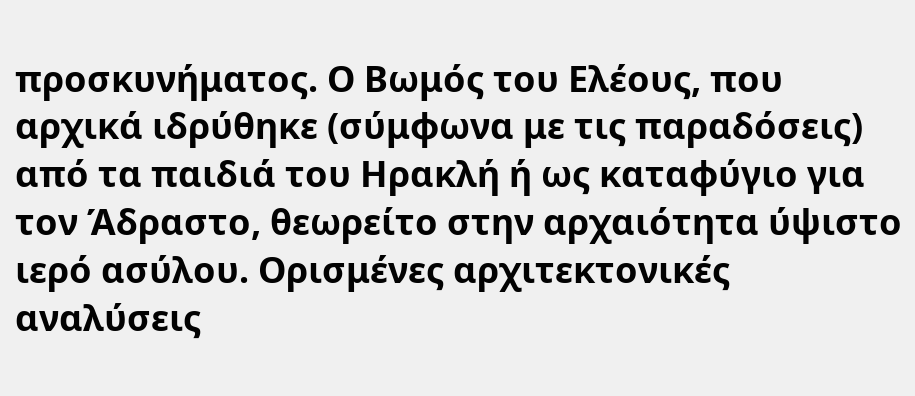προσκυνήματος. Ο Βωμός του Ελέους, που αρχικά ιδρύθηκε (σύμφωνα με τις παραδόσεις) από τα παιδιά του Ηρακλή ή ως καταφύγιο για τον Άδραστο, θεωρείτο στην αρχαιότητα ύψιστο ιερό ασύλου. Ορισμένες αρχιτεκτονικές αναλύσεις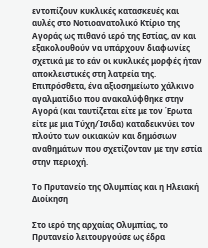εντοπίζουν κυκλικές κατασκευές και αυλές στο Νοτιοανατολικό Κτίριο της Αγοράς ως πιθανό ιερό της Εστίας, αν και εξακολουθούν να υπάρχουν διαφωνίες σχετικά με το εάν οι κυκλικές μορφές ήταν αποκλειστικές στη λατρεία της. Επιπρόσθετα, ένα αξιοσημείωτο χάλκινο αγαλματίδιο που ανακαλύφθηκε στην Αγορά (και ταυτίζεται είτε με τον Έρωτα είτε με μια Τύχη/Ίσιδα) καταδεικνύει τον πλούτο των οικιακών και δημόσιων αναθημάτων που σχετίζονταν με την εστία στην περιοχή.

Το Πρυτανείο της Ολυμπίας και η Ηλειακή Διοίκηση

Στο ιερό της αρχαίας Ολυμπίας, το Πρυτανείο λειτουργούσε ως έδρα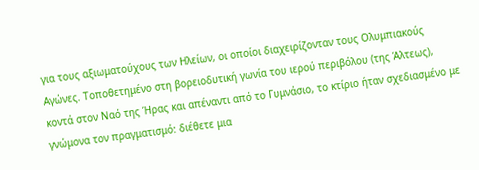για τους αξιωματούχους των Ηλείων, οι οποίοι διαχειρίζονταν τους Ολυμπιακούς Αγώνες. Τοποθετημένο στη βορειοδυτική γωνία του ιερού περιβόλου (της Άλτεως), κοντά στον Ναό της Ήρας και απέναντι από το Γυμνάσιο, το κτίριο ήταν σχεδιασμένο με γνώμονα τον πραγματισμό: διέθετε μια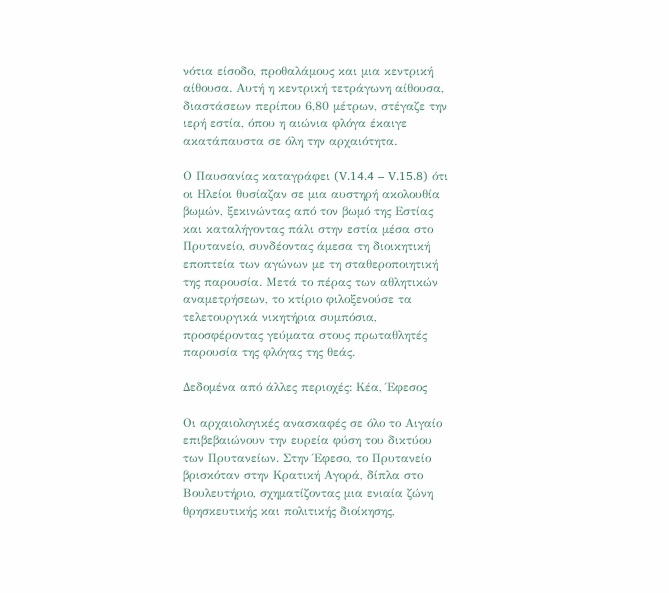νότια είσοδο, προθαλάμους και μια κεντρική αίθουσα. Αυτή η κεντρική τετράγωνη αίθουσα, διαστάσεων περίπου 6,80 μέτρων, στέγαζε την ιερή εστία, όπου η αιώνια φλόγα έκαιγε ακατάπαυστα σε όλη την αρχαιότητα.

Ο Παυσανίας καταγράφει (V.14.4 – V.15.8) ότι οι Ηλείοι θυσίαζαν σε μια αυστηρή ακολουθία βωμών, ξεκινώντας από τον βωμό της Εστίας και καταλήγοντας πάλι στην εστία μέσα στο Πρυτανείο, συνδέοντας άμεσα τη διοικητική εποπτεία των αγώνων με τη σταθεροποιητική της παρουσία. Μετά το πέρας των αθλητικών αναμετρήσεων, το κτίριο φιλοξενούσε τα τελετουργικά νικητήρια συμπόσια, προσφέροντας γεύματα στους πρωταθλητές παρουσία της φλόγας της θεάς.

Δεδομένα από άλλες περιοχές: Κέα, Έφεσος

Οι αρχαιολογικές ανασκαφές σε όλο το Αιγαίο επιβεβαιώνουν την ευρεία φύση του δικτύου των Πρυτανείων. Στην Έφεσο, το Πρυτανείο βρισκόταν στην Κρατική Αγορά, δίπλα στο Βουλευτήριο, σχηματίζοντας μια ενιαία ζώνη θρησκευτικής και πολιτικής διοίκησης,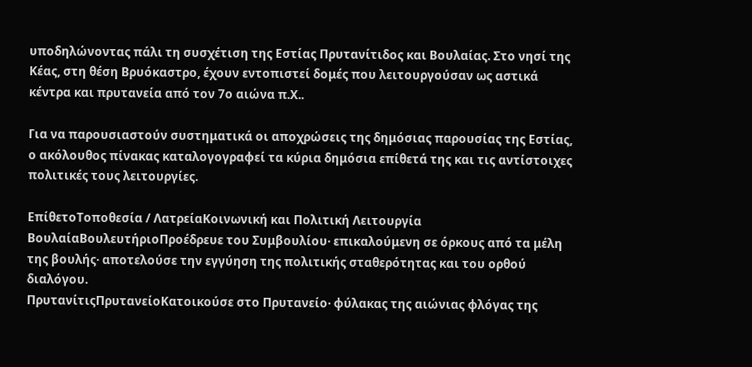υποδηλώνοντας πάλι τη συσχέτιση της Εστίας Πρυτανίτιδος και Βουλαίας. Στο νησί της Κέας, στη θέση Βρυόκαστρο, έχουν εντοπιστεί δομές που λειτουργούσαν ως αστικά κέντρα και πρυτανεία από τον 7ο αιώνα π.Χ..

Για να παρουσιαστούν συστηματικά οι αποχρώσεις της δημόσιας παρουσίας της Εστίας, ο ακόλουθος πίνακας καταλογογραφεί τα κύρια δημόσια επίθετά της και τις αντίστοιχες πολιτικές τους λειτουργίες.

ΕπίθετοΤοποθεσία / ΛατρείαΚοινωνική και Πολιτική Λειτουργία
ΒουλαίαΒουλευτήριοΠροέδρευε του Συμβουλίου· επικαλούμενη σε όρκους από τα μέλη της βουλής· αποτελούσε την εγγύηση της πολιτικής σταθερότητας και του ορθού διαλόγου.
ΠρυτανίτιςΠρυτανείοΚατοικούσε στο Πρυτανείο· φύλακας της αιώνιας φλόγας της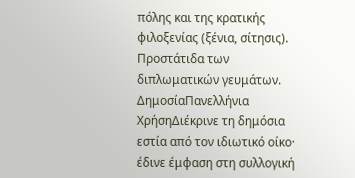πόλης και της κρατικής φιλοξενίας (ξένια, σίτησις). Προστάτιδα των διπλωματικών γευμάτων.
ΔημοσίαΠανελλήνια ΧρήσηΔιέκρινε τη δημόσια εστία από τον ιδιωτικό οίκο· έδινε έμφαση στη συλλογική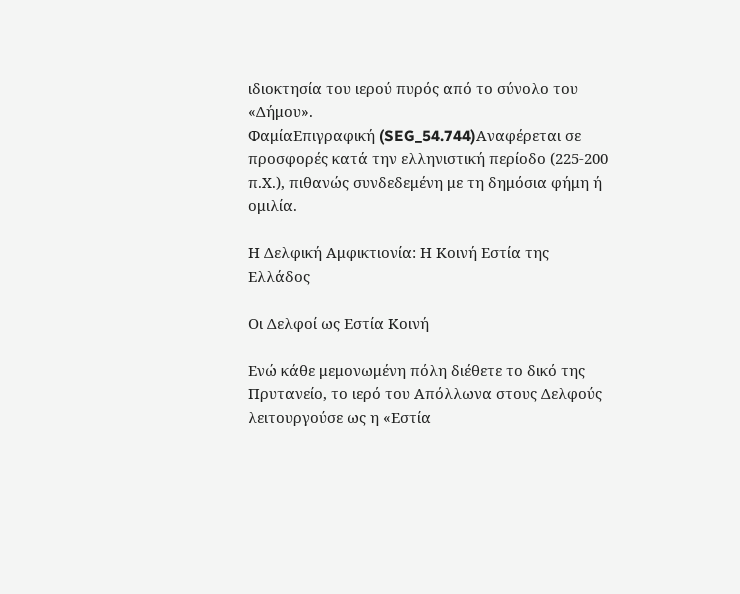ιδιοκτησία του ιερού πυρός από το σύνολο του «Δήμου».
ΦαμίαΕπιγραφική (SEG_54.744)Αναφέρεται σε προσφορές κατά την ελληνιστική περίοδο (225-200 π.Χ.), πιθανώς συνδεδεμένη με τη δημόσια φήμη ή ομιλία.

Η Δελφική Αμφικτιονία: Η Κοινή Εστία της Ελλάδος

Οι Δελφοί ως Εστία Κοινή

Ενώ κάθε μεμονωμένη πόλη διέθετε το δικό της Πρυτανείο, το ιερό του Απόλλωνα στους Δελφούς λειτουργούσε ως η «Εστία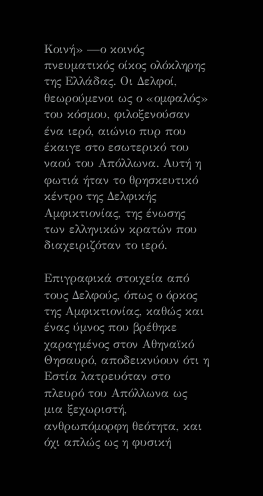Κοινή» —ο κοινός πνευματικός οίκος ολόκληρης της Ελλάδας. Οι Δελφοί, θεωρούμενοι ως ο «ομφαλός» του κόσμου, φιλοξενούσαν ένα ιερό, αιώνιο πυρ που έκαιγε στο εσωτερικό του ναού του Απόλλωνα. Αυτή η φωτιά ήταν το θρησκευτικό κέντρο της Δελφικής Αμφικτιονίας, της ένωσης των ελληνικών κρατών που διαχειριζόταν το ιερό.

Επιγραφικά στοιχεία από τους Δελφούς, όπως ο όρκος της Αμφικτιονίας, καθώς και ένας ύμνος που βρέθηκε χαραγμένος στον Αθηναϊκό Θησαυρό, αποδεικνύουν ότι η Εστία λατρευόταν στο πλευρό του Απόλλωνα ως μια ξεχωριστή, ανθρωπόμορφη θεότητα, και όχι απλώς ως η φυσική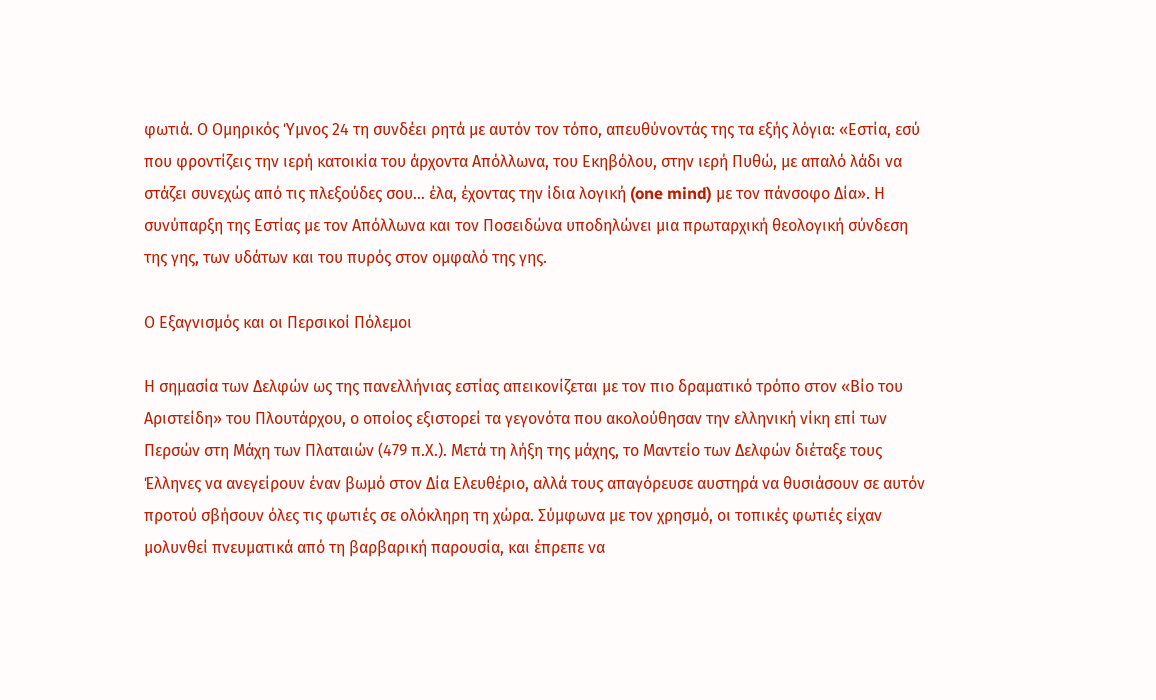φωτιά. Ο Ομηρικός Ύμνος 24 τη συνδέει ρητά με αυτόν τον τόπο, απευθύνοντάς της τα εξής λόγια: «Εστία, εσύ που φροντίζεις την ιερή κατοικία του άρχοντα Απόλλωνα, του Εκηβόλου, στην ιερή Πυθώ, με απαλό λάδι να στάζει συνεχώς από τις πλεξούδες σου… έλα, έχοντας την ίδια λογική (one mind) με τον πάνσοφο Δία». Η συνύπαρξη της Εστίας με τον Απόλλωνα και τον Ποσειδώνα υποδηλώνει μια πρωταρχική θεολογική σύνδεση της γης, των υδάτων και του πυρός στον ομφαλό της γης.

Ο Εξαγνισμός και οι Περσικοί Πόλεμοι

Η σημασία των Δελφών ως της πανελλήνιας εστίας απεικονίζεται με τον πιο δραματικό τρόπο στον «Βίο του Αριστείδη» του Πλουτάρχου, ο οποίος εξιστορεί τα γεγονότα που ακολούθησαν την ελληνική νίκη επί των Περσών στη Μάχη των Πλαταιών (479 π.Χ.). Μετά τη λήξη της μάχης, το Μαντείο των Δελφών διέταξε τους Έλληνες να ανεγείρουν έναν βωμό στον Δία Ελευθέριο, αλλά τους απαγόρευσε αυστηρά να θυσιάσουν σε αυτόν προτού σβήσουν όλες τις φωτιές σε ολόκληρη τη χώρα. Σύμφωνα με τον χρησμό, οι τοπικές φωτιές είχαν μολυνθεί πνευματικά από τη βαρβαρική παρουσία, και έπρεπε να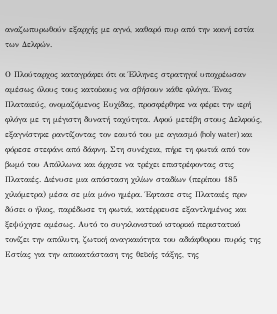αναζωπυρωθούν εξαρχής με αγνό, καθαρό πυρ από την κοινή εστία των Δελφών.

Ο Πλούταρχος καταγράφει ότι οι Έλληνες στρατηγοί υποχρέωσαν αμέσως όλους τους κατοίκους να σβήσουν κάθε φλόγα. Ένας Πλαταιεύς, ονομαζόμενος Ευχίδας, προσφέρθηκε να φέρει την ιερή φλόγα με τη μέγιστη δυνατή ταχύτητα. Αφού μετέβη στους Δελφούς, εξαγνίστηκε ραντίζοντας τον εαυτό του με αγιασμό (holy water) και φόρεσε στεφάνι από δάφνη. Στη συνέχεια, πήρε τη φωτιά από τον βωμό του Απόλλωνα και άρχισε να τρέχει επιστρέφοντας στις Πλαταιές. Διένυσε μια απόσταση χιλίων σταδίων (περίπου 185 χιλιόμετρα) μέσα σε μία μόνο ημέρα. Έφτασε στις Πλαταιές πριν δύσει ο ήλιος, παρέδωσε τη φωτιά, κατέρρευσε εξαντλημένος και ξεψύχησε αμέσως. Αυτό το συγκλονιστικό ιστορικό περιστατικό τονίζει την απόλυτη, ζωτική αναγκαιότητα του αδιάφθορου πυρός της Εστίας για την αποκατάσταση της θεϊκής τάξης, της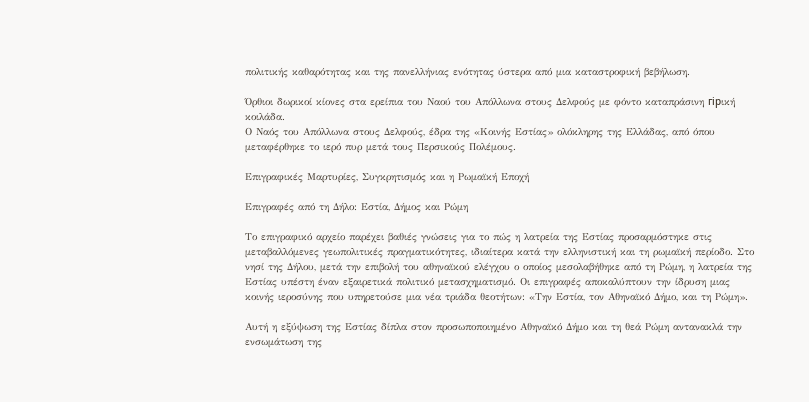πολιτικής καθαρότητας και της πανελλήνιας ενότητας ύστερα από μια καταστροφική βεβήλωση.

Όρθιοι δωρικοί κίονες στα ερείπια του Ναού του Απόλλωνα στους Δελφούς με φόντο καταπράσινη гірική κοιλάδα.
Ο Ναός του Απόλλωνα στους Δελφούς, έδρα της «Κοινής Εστίας» ολόκληρης της Ελλάδας, από όπου μεταφέρθηκε το ιερό πυρ μετά τους Περσικούς Πολέμους.

Επιγραφικές Μαρτυρίες, Συγκρητισμός και η Ρωμαϊκή Εποχή

Επιγραφές από τη Δήλο: Εστία, Δήμος και Ρώμη

Το επιγραφικό αρχείο παρέχει βαθιές γνώσεις για το πώς η λατρεία της Εστίας προσαρμόστηκε στις μεταβαλλόμενες γεωπολιτικές πραγματικότητες, ιδιαίτερα κατά την ελληνιστική και τη ρωμαϊκή περίοδο. Στο νησί της Δήλου, μετά την επιβολή του αθηναϊκού ελέγχου ο οποίος μεσολαβήθηκε από τη Ρώμη, η λατρεία της Εστίας υπέστη έναν εξαιρετικά πολιτικό μετασχηματισμό. Οι επιγραφές αποκαλύπτουν την ίδρυση μιας κοινής ιεροσύνης που υπηρετούσε μια νέα τριάδα θεοτήτων: «Την Εστία, τον Αθηναϊκό Δήμο, και τη Ρώμη».

Αυτή η εξύψωση της Εστίας δίπλα στον προσωποποιημένο Αθηναϊκό Δήμο και τη θεά Ρώμη αντανακλά την ενσωμάτωση της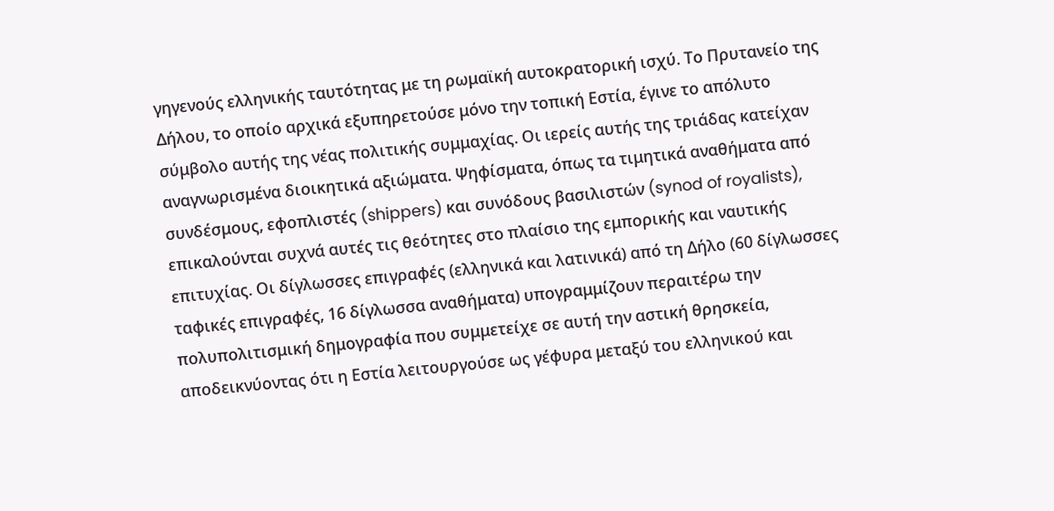γηγενούς ελληνικής ταυτότητας με τη ρωμαϊκή αυτοκρατορική ισχύ. Το Πρυτανείο της Δήλου, το οποίο αρχικά εξυπηρετούσε μόνο την τοπική Εστία, έγινε το απόλυτο σύμβολο αυτής της νέας πολιτικής συμμαχίας. Οι ιερείς αυτής της τριάδας κατείχαν αναγνωρισμένα διοικητικά αξιώματα. Ψηφίσματα, όπως τα τιμητικά αναθήματα από συνδέσμους, εφοπλιστές (shippers) και συνόδους βασιλιστών (synod of royalists), επικαλούνται συχνά αυτές τις θεότητες στο πλαίσιο της εμπορικής και ναυτικής επιτυχίας. Οι δίγλωσσες επιγραφές (ελληνικά και λατινικά) από τη Δήλο (60 δίγλωσσες ταφικές επιγραφές, 16 δίγλωσσα αναθήματα) υπογραμμίζουν περαιτέρω την πολυπολιτισμική δημογραφία που συμμετείχε σε αυτή την αστική θρησκεία, αποδεικνύοντας ότι η Εστία λειτουργούσε ως γέφυρα μεταξύ του ελληνικού και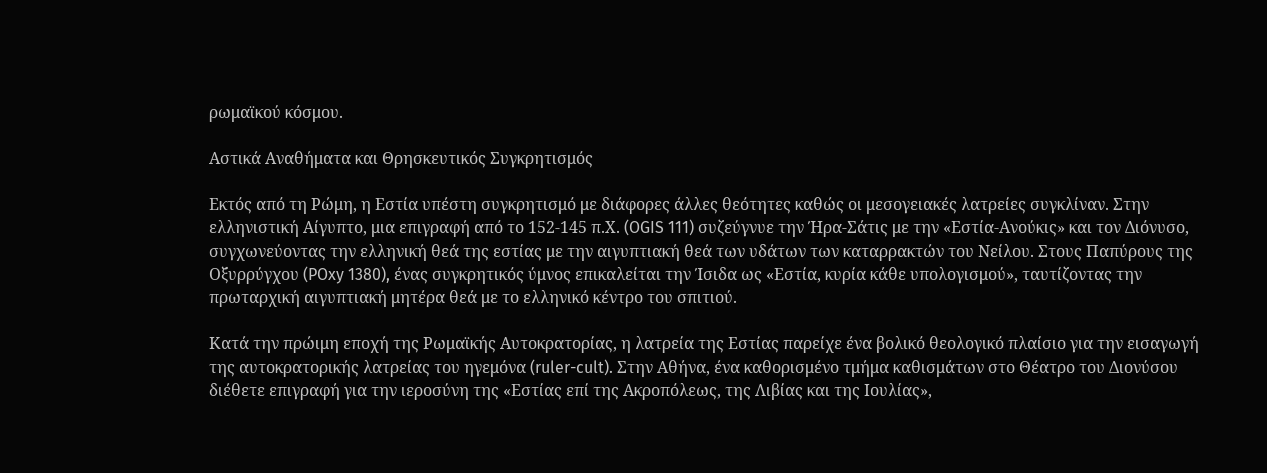ρωμαϊκού κόσμου.

Αστικά Αναθήματα και Θρησκευτικός Συγκρητισμός

Εκτός από τη Ρώμη, η Εστία υπέστη συγκρητισμό με διάφορες άλλες θεότητες καθώς οι μεσογειακές λατρείες συγκλίναν. Στην ελληνιστική Αίγυπτο, μια επιγραφή από το 152-145 π.Χ. (OGIS 111) συζεύγνυε την Ήρα-Σάτις με την «Εστία-Ανούκις» και τον Διόνυσο, συγχωνεύοντας την ελληνική θεά της εστίας με την αιγυπτιακή θεά των υδάτων των καταρρακτών του Νείλου. Στους Παπύρους της Οξυρρύγχου (POxy 1380), ένας συγκρητικός ύμνος επικαλείται την Ίσιδα ως «Εστία, κυρία κάθε υπολογισμού», ταυτίζοντας την πρωταρχική αιγυπτιακή μητέρα θεά με το ελληνικό κέντρο του σπιτιού.

Κατά την πρώιμη εποχή της Ρωμαϊκής Αυτοκρατορίας, η λατρεία της Εστίας παρείχε ένα βολικό θεολογικό πλαίσιο για την εισαγωγή της αυτοκρατορικής λατρείας του ηγεμόνα (ruler-cult). Στην Αθήνα, ένα καθορισμένο τμήμα καθισμάτων στο Θέατρο του Διονύσου διέθετε επιγραφή για την ιεροσύνη της «Εστίας επί της Ακροπόλεως, της Λιβίας και της Ιουλίας»,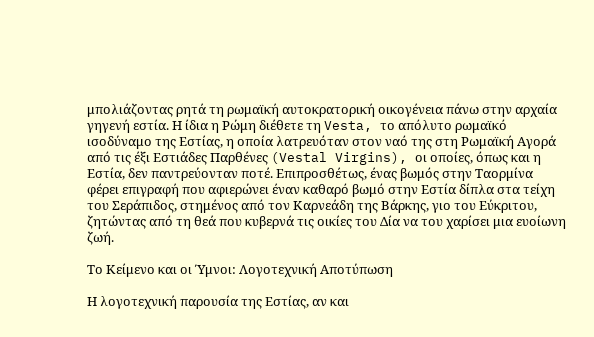μπολιάζοντας ρητά τη ρωμαϊκή αυτοκρατορική οικογένεια πάνω στην αρχαία γηγενή εστία. Η ίδια η Ρώμη διέθετε τη Vesta, το απόλυτο ρωμαϊκό ισοδύναμο της Εστίας, η οποία λατρευόταν στον ναό της στη Ρωμαϊκή Αγορά από τις έξι Εστιάδες Παρθένες (Vestal Virgins), οι οποίες, όπως και η Εστία, δεν παντρεύονταν ποτέ. Επιπροσθέτως, ένας βωμός στην Ταορμίνα φέρει επιγραφή που αφιερώνει έναν καθαρό βωμό στην Εστία δίπλα στα τείχη του Σεράπιδος, στημένος από τον Καρνεάδη της Βάρκης, γιο του Εύκριτου, ζητώντας από τη θεά που κυβερνά τις οικίες του Δία να του χαρίσει μια ευοίωνη ζωή.

Το Κείμενο και οι Ύμνοι: Λογοτεχνική Αποτύπωση

Η λογοτεχνική παρουσία της Εστίας, αν και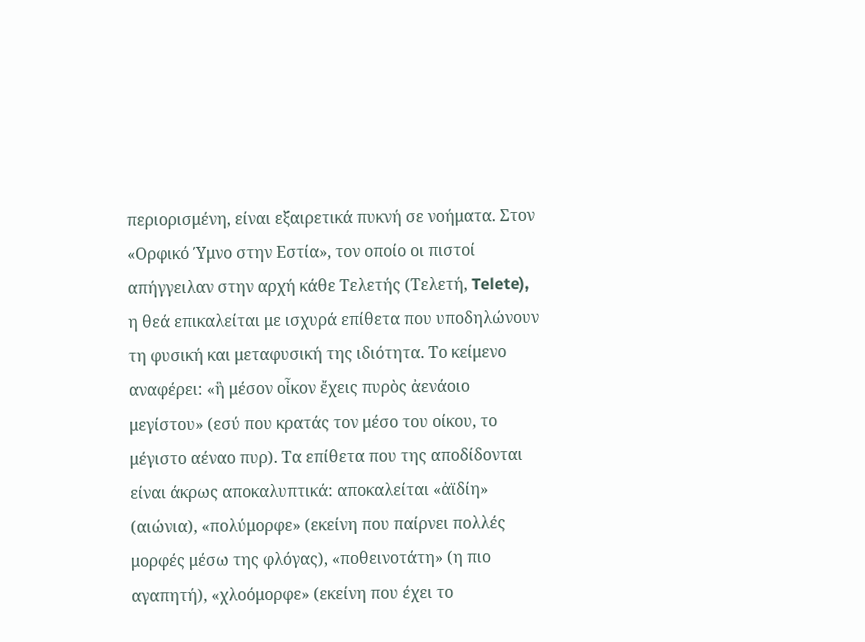περιορισμένη, είναι εξαιρετικά πυκνή σε νοήματα. Στον «Ορφικό Ύμνο στην Εστία», τον οποίο οι πιστοί απήγγειλαν στην αρχή κάθε Τελετής (Τελετή, Telete), η θεά επικαλείται με ισχυρά επίθετα που υποδηλώνουν τη φυσική και μεταφυσική της ιδιότητα. Το κείμενο αναφέρει: «ἣ μέσον οἶκον ἔχεις πυρὸς ἀενάοιο μεγίστου» (εσύ που κρατάς τον μέσο του οίκου, το μέγιστο αέναο πυρ). Τα επίθετα που της αποδίδονται είναι άκρως αποκαλυπτικά: αποκαλείται «ἀϊδίη» (αιώνια), «πολύμορφε» (εκείνη που παίρνει πολλές μορφές μέσω της φλόγας), «ποθεινοτάτη» (η πιο αγαπητή), «χλοόμορφε» (εκείνη που έχει το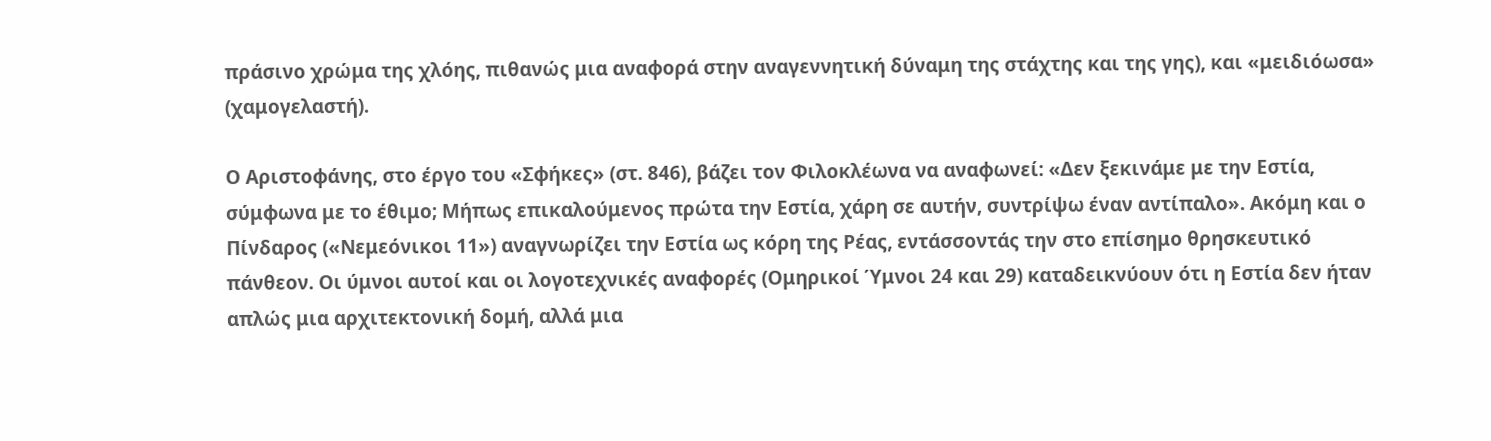πράσινο χρώμα της χλόης, πιθανώς μια αναφορά στην αναγεννητική δύναμη της στάχτης και της γης), και «μειδιόωσα» (χαμογελαστή).

Ο Αριστοφάνης, στο έργο του «Σφήκες» (στ. 846), βάζει τον Φιλοκλέωνα να αναφωνεί: «Δεν ξεκινάμε με την Εστία, σύμφωνα με το έθιμο; Μήπως επικαλούμενος πρώτα την Εστία, χάρη σε αυτήν, συντρίψω έναν αντίπαλο». Ακόμη και ο Πίνδαρος («Νεμεόνικοι 11») αναγνωρίζει την Εστία ως κόρη της Ρέας, εντάσσοντάς την στο επίσημο θρησκευτικό πάνθεον. Οι ύμνοι αυτοί και οι λογοτεχνικές αναφορές (Ομηρικοί Ύμνοι 24 και 29) καταδεικνύουν ότι η Εστία δεν ήταν απλώς μια αρχιτεκτονική δομή, αλλά μια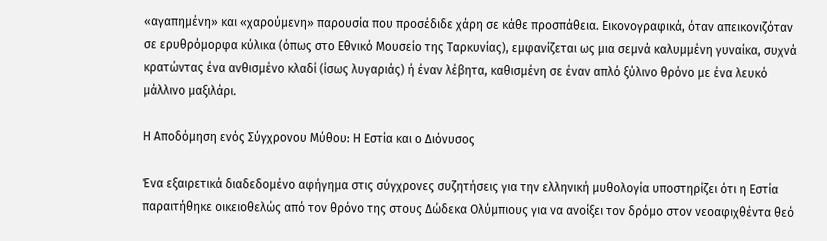«αγαπημένη» και «χαρούμενη» παρουσία που προσέδιδε χάρη σε κάθε προσπάθεια. Εικονογραφικά, όταν απεικονιζόταν σε ερυθρόμορφα κύλικα (όπως στο Εθνικό Μουσείο της Ταρκυνίας), εμφανίζεται ως μια σεμνά καλυμμένη γυναίκα, συχνά κρατώντας ένα ανθισμένο κλαδί (ίσως λυγαριάς) ή έναν λέβητα, καθισμένη σε έναν απλό ξύλινο θρόνο με ένα λευκό μάλλινο μαξιλάρι.

Η Αποδόμηση ενός Σύγχρονου Μύθου: Η Εστία και ο Διόνυσος

Ένα εξαιρετικά διαδεδομένο αφήγημα στις σύγχρονες συζητήσεις για την ελληνική μυθολογία υποστηρίζει ότι η Εστία παραιτήθηκε οικειοθελώς από τον θρόνο της στους Δώδεκα Ολύμπιους για να ανοίξει τον δρόμο στον νεοαφιχθέντα θεό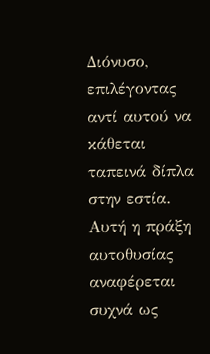Διόνυσο, επιλέγοντας αντί αυτού να κάθεται ταπεινά δίπλα στην εστία. Αυτή η πράξη αυτοθυσίας αναφέρεται συχνά ως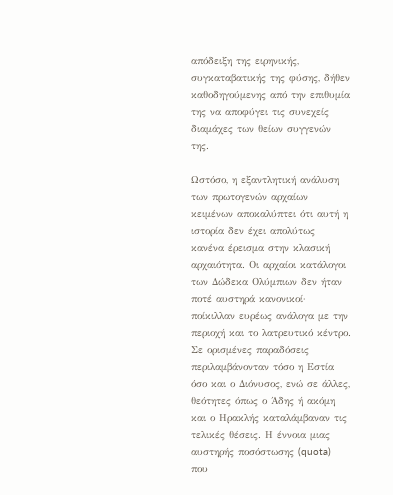απόδειξη της ειρηνικής, συγκαταβατικής της φύσης, δήθεν καθοδηγούμενης από την επιθυμία της να αποφύγει τις συνεχείς διαμάχες των θείων συγγενών της.

Ωστόσο, η εξαντλητική ανάλυση των πρωτογενών αρχαίων κειμένων αποκαλύπτει ότι αυτή η ιστορία δεν έχει απολύτως κανένα έρεισμα στην κλασική αρχαιότητα. Οι αρχαίοι κατάλογοι των Δώδεκα Ολύμπιων δεν ήταν ποτέ αυστηρά κανονικοί· ποίκιλλαν ευρέως ανάλογα με την περιοχή και το λατρευτικό κέντρο. Σε ορισμένες παραδόσεις περιλαμβάνονταν τόσο η Εστία όσο και ο Διόνυσος, ενώ σε άλλες, θεότητες όπως ο Άδης ή ακόμη και ο Ηρακλής καταλάμβαναν τις τελικές θέσεις. Η έννοια μιας αυστηρής ποσόστωσης (quota) που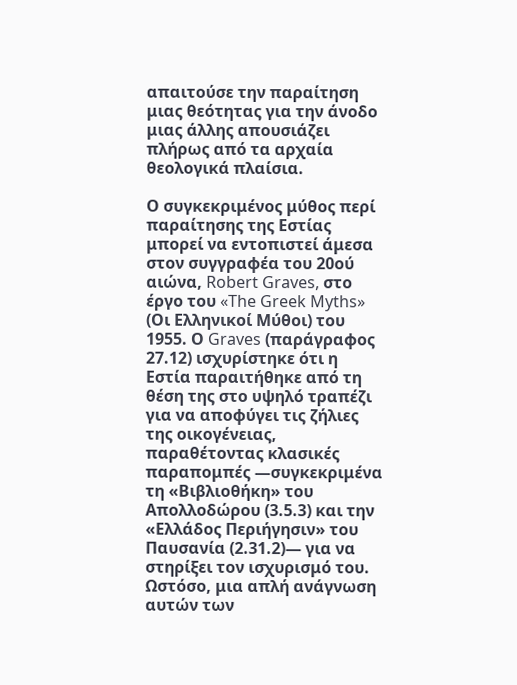απαιτούσε την παραίτηση μιας θεότητας για την άνοδο μιας άλλης απουσιάζει πλήρως από τα αρχαία θεολογικά πλαίσια.

Ο συγκεκριμένος μύθος περί παραίτησης της Εστίας μπορεί να εντοπιστεί άμεσα στον συγγραφέα του 20ού αιώνα, Robert Graves, στο έργο του «The Greek Myths» (Οι Ελληνικοί Μύθοι) του 1955. Ο Graves (παράγραφος 27.12) ισχυρίστηκε ότι η Εστία παραιτήθηκε από τη θέση της στο υψηλό τραπέζι για να αποφύγει τις ζήλιες της οικογένειας, παραθέτοντας κλασικές παραπομπές —συγκεκριμένα τη «Βιβλιοθήκη» του Απολλοδώρου (3.5.3) και την «Ελλάδος Περιήγησιν» του Παυσανία (2.31.2)— για να στηρίξει τον ισχυρισμό του. Ωστόσο, μια απλή ανάγνωση αυτών των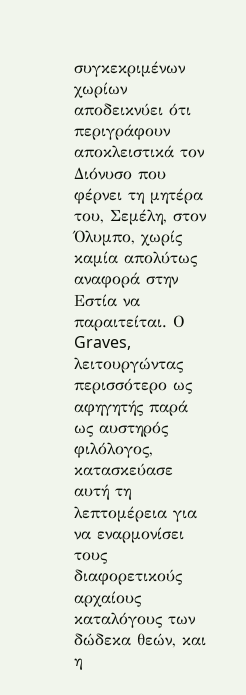συγκεκριμένων χωρίων αποδεικνύει ότι περιγράφουν αποκλειστικά τον Διόνυσο που φέρνει τη μητέρα του, Σεμέλη, στον Όλυμπο, χωρίς καμία απολύτως αναφορά στην Εστία να παραιτείται. Ο Graves, λειτουργώντας περισσότερο ως αφηγητής παρά ως αυστηρός φιλόλογος, κατασκεύασε αυτή τη λεπτομέρεια για να εναρμονίσει τους διαφορετικούς αρχαίους καταλόγους των δώδεκα θεών, και η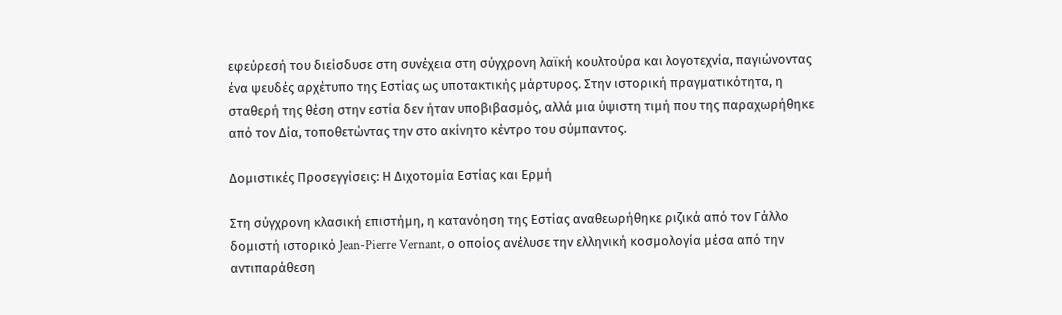εφεύρεσή του διείσδυσε στη συνέχεια στη σύγχρονη λαϊκή κουλτούρα και λογοτεχνία, παγιώνοντας ένα ψευδές αρχέτυπο της Εστίας ως υποτακτικής μάρτυρος. Στην ιστορική πραγματικότητα, η σταθερή της θέση στην εστία δεν ήταν υποβιβασμός, αλλά μια ύψιστη τιμή που της παραχωρήθηκε από τον Δία, τοποθετώντας την στο ακίνητο κέντρο του σύμπαντος.

Δομιστικές Προσεγγίσεις: Η Διχοτομία Εστίας και Ερμή

Στη σύγχρονη κλασική επιστήμη, η κατανόηση της Εστίας αναθεωρήθηκε ριζικά από τον Γάλλο δομιστή ιστορικό Jean-Pierre Vernant, ο οποίος ανέλυσε την ελληνική κοσμολογία μέσα από την αντιπαράθεση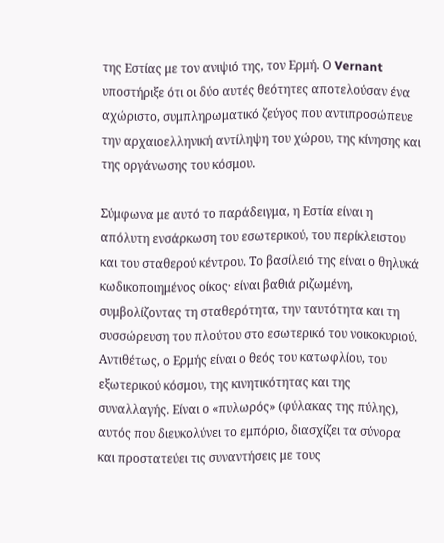της Εστίας με τον ανιψιό της, τον Ερμή. Ο Vernant υποστήριξε ότι οι δύο αυτές θεότητες αποτελούσαν ένα αχώριστο, συμπληρωματικό ζεύγος που αντιπροσώπευε την αρχαιοελληνική αντίληψη του χώρου, της κίνησης και της οργάνωσης του κόσμου.

Σύμφωνα με αυτό το παράδειγμα, η Εστία είναι η απόλυτη ενσάρκωση του εσωτερικού, του περίκλειστου και του σταθερού κέντρου. Το βασίλειό της είναι ο θηλυκά κωδικοποιημένος οίκος· είναι βαθιά ριζωμένη, συμβολίζοντας τη σταθερότητα, την ταυτότητα και τη συσσώρευση του πλούτου στο εσωτερικό του νοικοκυριού. Αντιθέτως, ο Ερμής είναι ο θεός του κατωφλίου, του εξωτερικού κόσμου, της κινητικότητας και της συναλλαγής. Είναι ο «πυλωρός» (φύλακας της πύλης), αυτός που διευκολύνει το εμπόριο, διασχίζει τα σύνορα και προστατεύει τις συναντήσεις με τους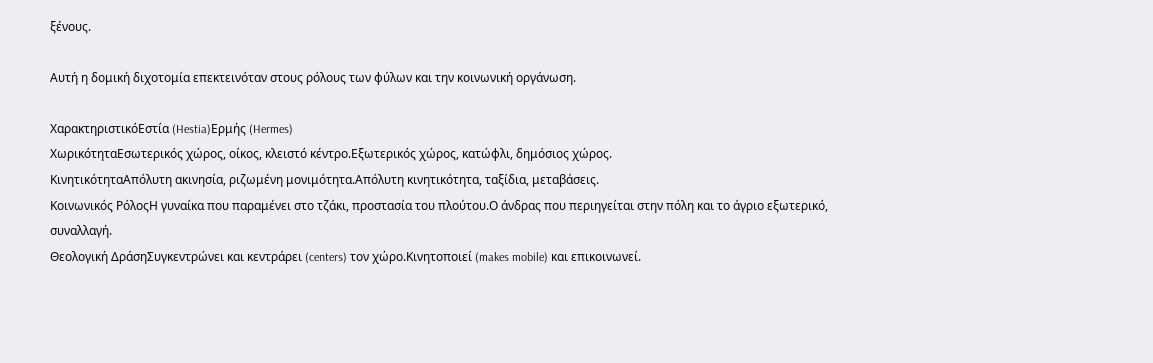ξένους.

Αυτή η δομική διχοτομία επεκτεινόταν στους ρόλους των φύλων και την κοινωνική οργάνωση.

ΧαρακτηριστικόΕστία (Hestia)Ερμής (Hermes)
ΧωρικότηταΕσωτερικός χώρος, οίκος, κλειστό κέντρο.Εξωτερικός χώρος, κατώφλι, δημόσιος χώρος.
ΚινητικότηταΑπόλυτη ακινησία, ριζωμένη μονιμότητα.Απόλυτη κινητικότητα, ταξίδια, μεταβάσεις.
Κοινωνικός ΡόλοςΗ γυναίκα που παραμένει στο τζάκι, προστασία του πλούτου.Ο άνδρας που περιηγείται στην πόλη και το άγριο εξωτερικό, συναλλαγή.
Θεολογική ΔράσηΣυγκεντρώνει και κεντράρει (centers) τον χώρο.Κινητοποιεί (makes mobile) και επικοινωνεί.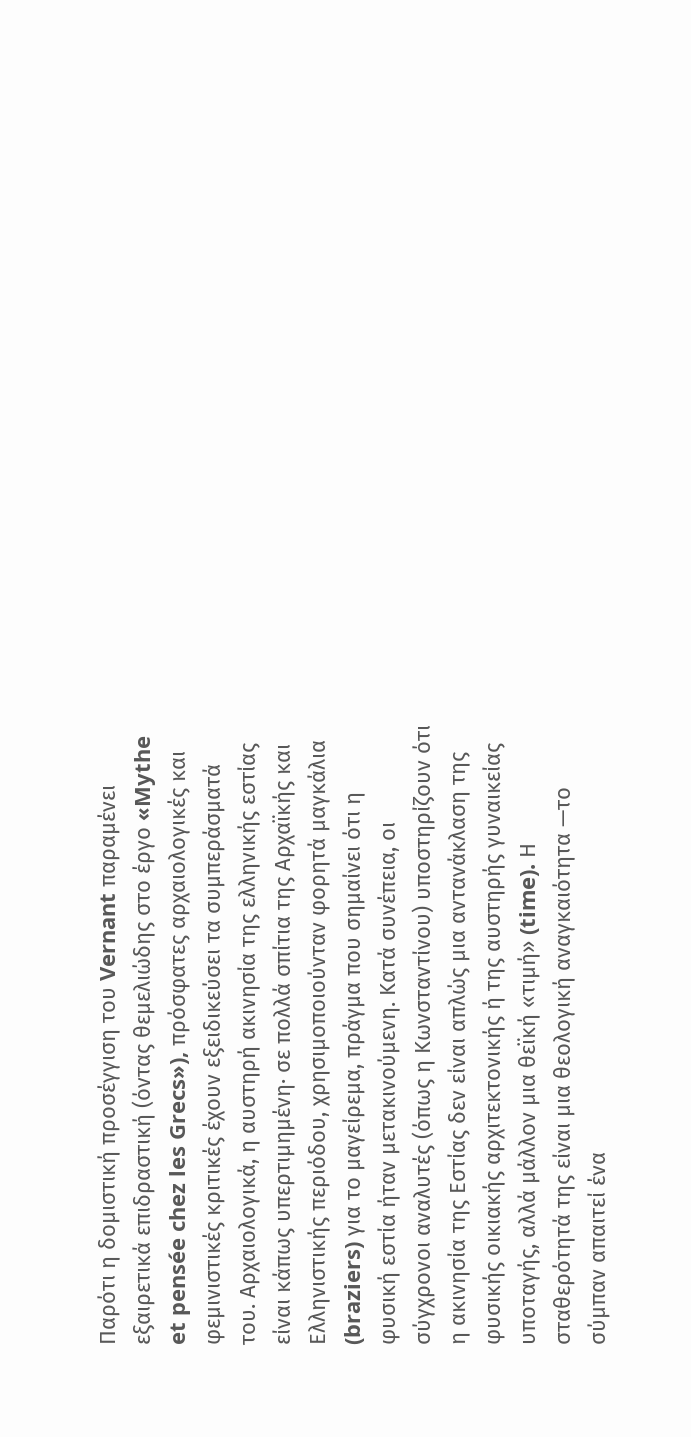Παρότι η δομιστική προσέγγιση του Vernant παραμένει εξαιρετικά επιδραστική (όντας θεμελιώδης στο έργο «Mythe et pensée chez les Grecs»), πρόσφατες αρχαιολογικές και φεμινιστικές κριτικές έχουν εξειδικεύσει τα συμπεράσματά του. Αρχαιολογικά, η αυστηρή ακινησία της ελληνικής εστίας είναι κάπως υπερτιμημένη· σε πολλά σπίτια της Αρχαϊκής και Ελληνιστικής περιόδου, χρησιμοποιούνταν φορητά μαγκάλια (braziers) για το μαγείρεμα, πράγμα που σημαίνει ότι η φυσική εστία ήταν μετακινούμενη. Κατά συνέπεια, οι σύγχρονοι αναλυτές (όπως η Κωνσταντίνου) υποστηρίζουν ότι η ακινησία της Εστίας δεν είναι απλώς μια αντανάκλαση της φυσικής οικιακής αρχιτεκτονικής ή της αυστηρής γυναικείας υποταγής, αλλά μάλλον μια θεϊκή «τιμή» (time). Η σταθερότητά της είναι μια θεολογική αναγκαιότητα —το σύμπαν απαιτεί ένα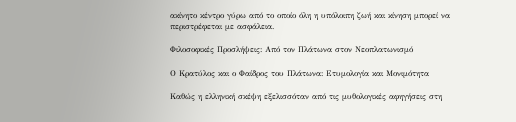ακίνητο κέντρο γύρω από το οποίο όλη η υπόλοιπη ζωή και κίνηση μπορεί να περιστρέφεται με ασφάλεια.

Φιλοσοφικές Προσλήψεις: Από τον Πλάτωνα στον Νεοπλατωνισμό

Ο Κρατύλος και ο Φαίδρος του Πλάτωνα: Ετυμολογία και Μονιμότητα

Καθώς η ελληνική σκέψη εξελισσόταν από τις μυθολογικές αφηγήσεις στη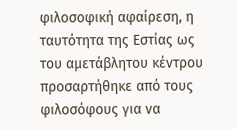φιλοσοφική αφαίρεση, η ταυτότητα της Εστίας ως του αμετάβλητου κέντρου προσαρτήθηκε από τους φιλοσόφους για να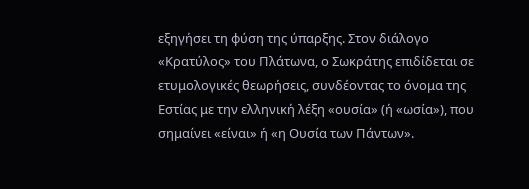εξηγήσει τη φύση της ύπαρξης. Στον διάλογο «Κρατύλος» του Πλάτωνα, ο Σωκράτης επιδίδεται σε ετυμολογικές θεωρήσεις, συνδέοντας το όνομα της Εστίας με την ελληνική λέξη «ουσία» (ή «ωσία»), που σημαίνει «είναι» ή «η Ουσία των Πάντων».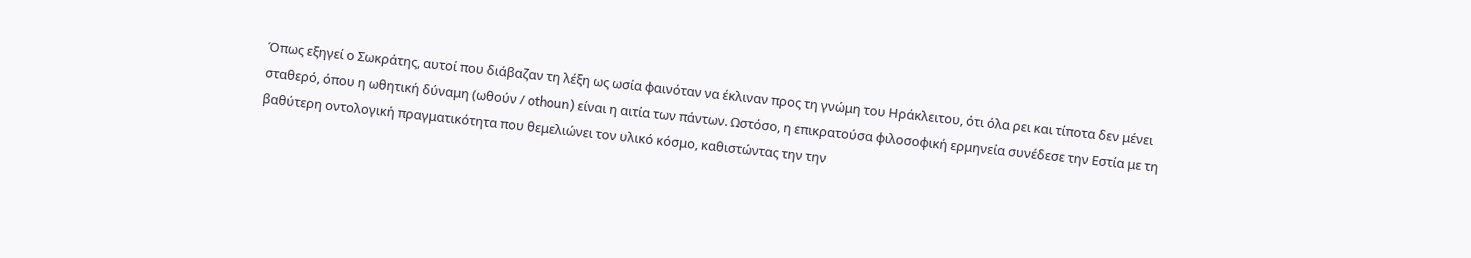Όπως εξηγεί ο Σωκράτης, αυτοί που διάβαζαν τη λέξη ως ωσία φαινόταν να έκλιναν προς τη γνώμη του Ηράκλειτου, ότι όλα ρει και τίποτα δεν μένει σταθερό, όπου η ωθητική δύναμη (ωθούν / othoun) είναι η αιτία των πάντων. Ωστόσο, η επικρατούσα φιλοσοφική ερμηνεία συνέδεσε την Εστία με τη βαθύτερη οντολογική πραγματικότητα που θεμελιώνει τον υλικό κόσμο, καθιστώντας την την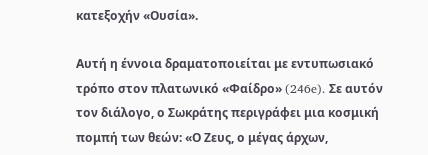κατεξοχήν «Ουσία».

Αυτή η έννοια δραματοποιείται με εντυπωσιακό τρόπο στον πλατωνικό «Φαίδρο» (246e). Σε αυτόν τον διάλογο, ο Σωκράτης περιγράφει μια κοσμική πομπή των θεών: «Ο Ζευς, ο μέγας άρχων,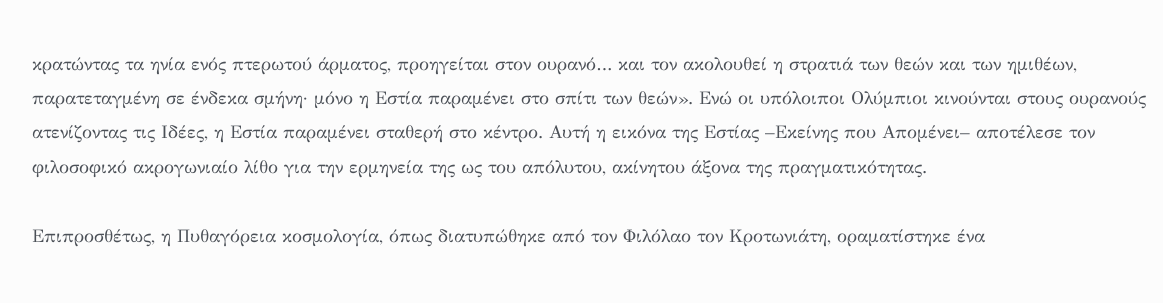κρατώντας τα ηνία ενός πτερωτού άρματος, προηγείται στον ουρανό… και τον ακολουθεί η στρατιά των θεών και των ημιθέων, παρατεταγμένη σε ένδεκα σμήνη· μόνο η Εστία παραμένει στο σπίτι των θεών». Ενώ οι υπόλοιποι Ολύμπιοι κινούνται στους ουρανούς ατενίζοντας τις Ιδέες, η Εστία παραμένει σταθερή στο κέντρο. Αυτή η εικόνα της Εστίας –Εκείνης που Απομένει– αποτέλεσε τον φιλοσοφικό ακρογωνιαίο λίθο για την ερμηνεία της ως του απόλυτου, ακίνητου άξονα της πραγματικότητας.

Επιπροσθέτως, η Πυθαγόρεια κοσμολογία, όπως διατυπώθηκε από τον Φιλόλαο τον Κροτωνιάτη, οραματίστηκε ένα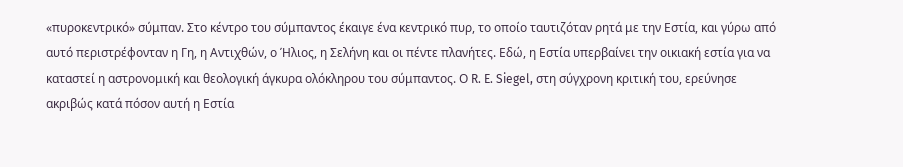«πυροκεντρικό» σύμπαν. Στο κέντρο του σύμπαντος έκαιγε ένα κεντρικό πυρ, το οποίο ταυτιζόταν ρητά με την Εστία, και γύρω από αυτό περιστρέφονταν η Γη, η Αντιχθών, ο Ήλιος, η Σελήνη και οι πέντε πλανήτες. Εδώ, η Εστία υπερβαίνει την οικιακή εστία για να καταστεί η αστρονομική και θεολογική άγκυρα ολόκληρου του σύμπαντος. Ο R. E. Siegel, στη σύγχρονη κριτική του, ερεύνησε ακριβώς κατά πόσον αυτή η Εστία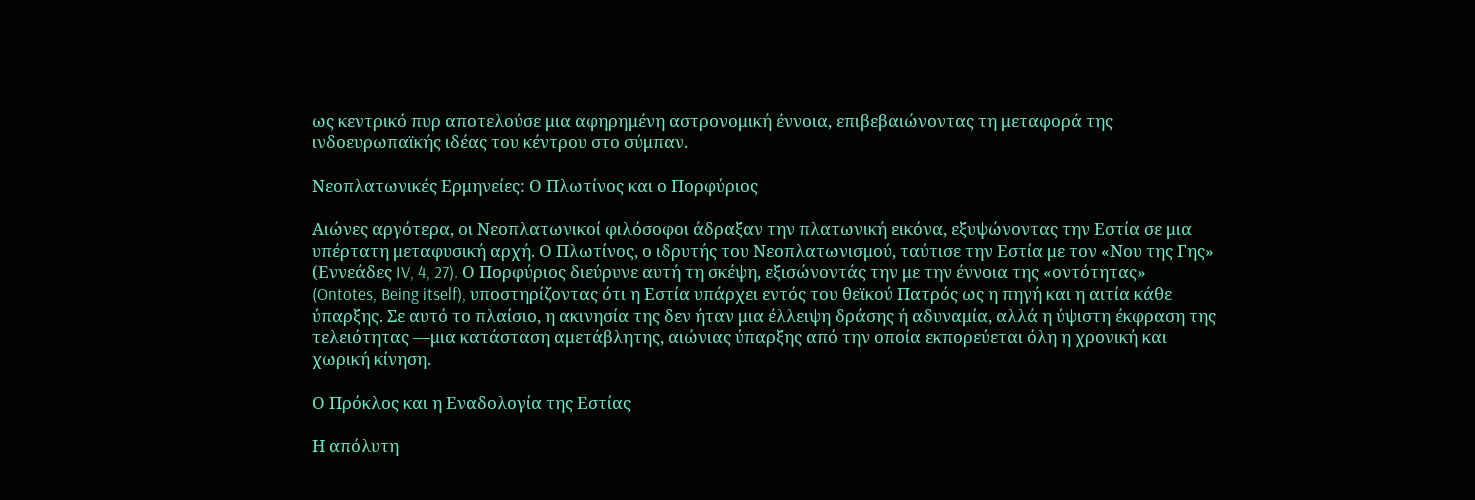ως κεντρικό πυρ αποτελούσε μια αφηρημένη αστρονομική έννοια, επιβεβαιώνοντας τη μεταφορά της ινδοευρωπαϊκής ιδέας του κέντρου στο σύμπαν.

Νεοπλατωνικές Ερμηνείες: Ο Πλωτίνος και ο Πορφύριος

Αιώνες αργότερα, οι Νεοπλατωνικοί φιλόσοφοι άδραξαν την πλατωνική εικόνα, εξυψώνοντας την Εστία σε μια υπέρτατη μεταφυσική αρχή. Ο Πλωτίνος, ο ιδρυτής του Νεοπλατωνισμού, ταύτισε την Εστία με τον «Νου της Γης» (Εννεάδες IV, 4, 27). Ο Πορφύριος διεύρυνε αυτή τη σκέψη, εξισώνοντάς την με την έννοια της «οντότητας» (Ontotes, Being itself), υποστηρίζοντας ότι η Εστία υπάρχει εντός του θεϊκού Πατρός ως η πηγή και η αιτία κάθε ύπαρξης. Σε αυτό το πλαίσιο, η ακινησία της δεν ήταν μια έλλειψη δράσης ή αδυναμία, αλλά η ύψιστη έκφραση της τελειότητας —μια κατάσταση αμετάβλητης, αιώνιας ύπαρξης από την οποία εκπορεύεται όλη η χρονική και χωρική κίνηση.

Ο Πρόκλος και η Εναδολογία της Εστίας

Η απόλυτη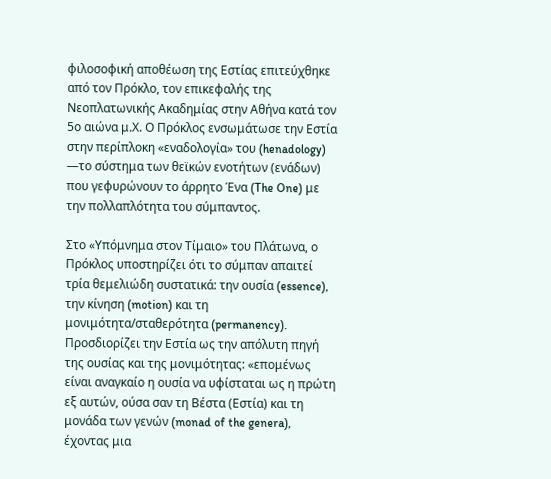φιλοσοφική αποθέωση της Εστίας επιτεύχθηκε από τον Πρόκλο, τον επικεφαλής της Νεοπλατωνικής Ακαδημίας στην Αθήνα κατά τον 5ο αιώνα μ.Χ. Ο Πρόκλος ενσωμάτωσε την Εστία στην περίπλοκη «εναδολογία» του (henadology) —το σύστημα των θεϊκών ενοτήτων (ενάδων) που γεφυρώνουν το άρρητο Ένα (The One) με την πολλαπλότητα του σύμπαντος.

Στο «Υπόμνημα στον Τίμαιο» του Πλάτωνα, ο Πρόκλος υποστηρίζει ότι το σύμπαν απαιτεί τρία θεμελιώδη συστατικά: την ουσία (essence), την κίνηση (motion) και τη μονιμότητα/σταθερότητα (permanency). Προσδιορίζει την Εστία ως την απόλυτη πηγή της ουσίας και της μονιμότητας: «επομένως είναι αναγκαίο η ουσία να υφίσταται ως η πρώτη εξ αυτών, ούσα σαν τη Βέστα (Εστία) και τη μονάδα των γενών (monad of the genera), έχοντας μια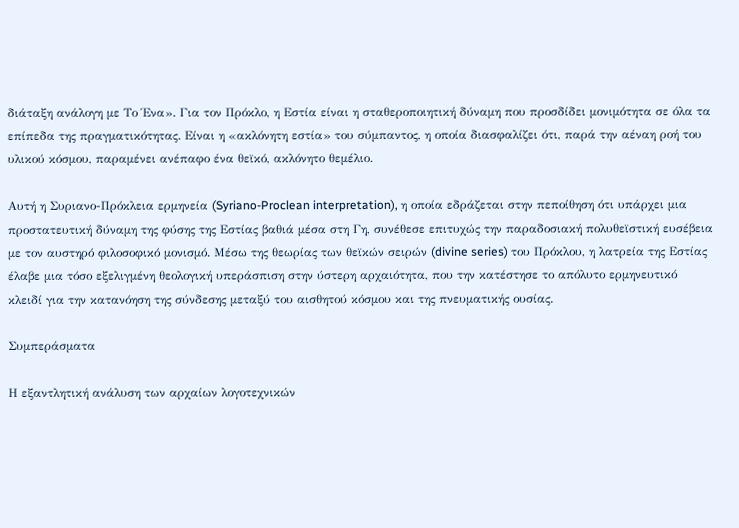διάταξη ανάλογη με Το Ένα». Για τον Πρόκλο, η Εστία είναι η σταθεροποιητική δύναμη που προσδίδει μονιμότητα σε όλα τα επίπεδα της πραγματικότητας. Είναι η «ακλόνητη εστία» του σύμπαντος, η οποία διασφαλίζει ότι, παρά την αέναη ροή του υλικού κόσμου, παραμένει ανέπαφο ένα θεϊκό, ακλόνητο θεμέλιο.

Αυτή η Συριανο-Πρόκλεια ερμηνεία (Syriano-Proclean interpretation), η οποία εδράζεται στην πεποίθηση ότι υπάρχει μια προστατευτική δύναμη της φύσης της Εστίας βαθιά μέσα στη Γη, συνέθεσε επιτυχώς την παραδοσιακή πολυθεϊστική ευσέβεια με τον αυστηρό φιλοσοφικό μονισμό. Μέσω της θεωρίας των θεϊκών σειρών (divine series) του Πρόκλου, η λατρεία της Εστίας έλαβε μια τόσο εξελιγμένη θεολογική υπεράσπιση στην ύστερη αρχαιότητα, που την κατέστησε το απόλυτο ερμηνευτικό κλειδί για την κατανόηση της σύνδεσης μεταξύ του αισθητού κόσμου και της πνευματικής ουσίας.

Συμπεράσματα

Η εξαντλητική ανάλυση των αρχαίων λογοτεχνικών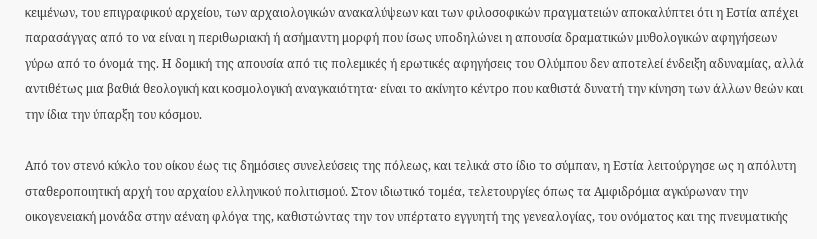κειμένων, του επιγραφικού αρχείου, των αρχαιολογικών ανακαλύψεων και των φιλοσοφικών πραγματειών αποκαλύπτει ότι η Εστία απέχει παρασάγγας από το να είναι η περιθωριακή ή ασήμαντη μορφή που ίσως υποδηλώνει η απουσία δραματικών μυθολογικών αφηγήσεων γύρω από το όνομά της. Η δομική της απουσία από τις πολεμικές ή ερωτικές αφηγήσεις του Ολύμπου δεν αποτελεί ένδειξη αδυναμίας, αλλά αντιθέτως μια βαθιά θεολογική και κοσμολογική αναγκαιότητα· είναι το ακίνητο κέντρο που καθιστά δυνατή την κίνηση των άλλων θεών και την ίδια την ύπαρξη του κόσμου.

Από τον στενό κύκλο του οίκου έως τις δημόσιες συνελεύσεις της πόλεως, και τελικά στο ίδιο το σύμπαν, η Εστία λειτούργησε ως η απόλυτη σταθεροποιητική αρχή του αρχαίου ελληνικού πολιτισμού. Στον ιδιωτικό τομέα, τελετουργίες όπως τα Αμφιδρόμια αγκύρωναν την οικογενειακή μονάδα στην αέναη φλόγα της, καθιστώντας την τον υπέρτατο εγγυητή της γενεαλογίας, του ονόματος και της πνευματικής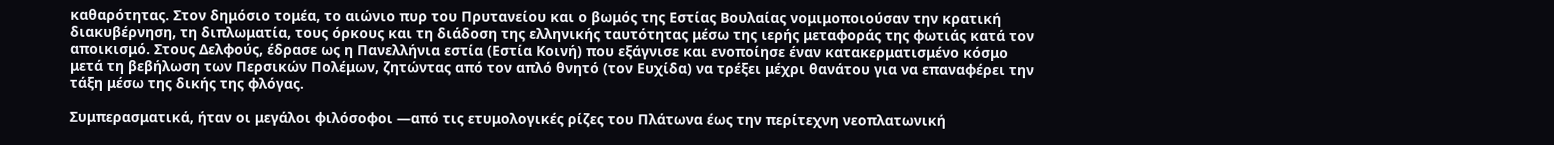καθαρότητας. Στον δημόσιο τομέα, το αιώνιο πυρ του Πρυτανείου και ο βωμός της Εστίας Βουλαίας νομιμοποιούσαν την κρατική διακυβέρνηση, τη διπλωματία, τους όρκους και τη διάδοση της ελληνικής ταυτότητας μέσω της ιερής μεταφοράς της φωτιάς κατά τον αποικισμό. Στους Δελφούς, έδρασε ως η Πανελλήνια εστία (Εστία Κοινή) που εξάγνισε και ενοποίησε έναν κατακερματισμένο κόσμο μετά τη βεβήλωση των Περσικών Πολέμων, ζητώντας από τον απλό θνητό (τον Ευχίδα) να τρέξει μέχρι θανάτου για να επαναφέρει την τάξη μέσω της δικής της φλόγας.

Συμπερασματικά, ήταν οι μεγάλοι φιλόσοφοι —από τις ετυμολογικές ρίζες του Πλάτωνα έως την περίτεχνη νεοπλατωνική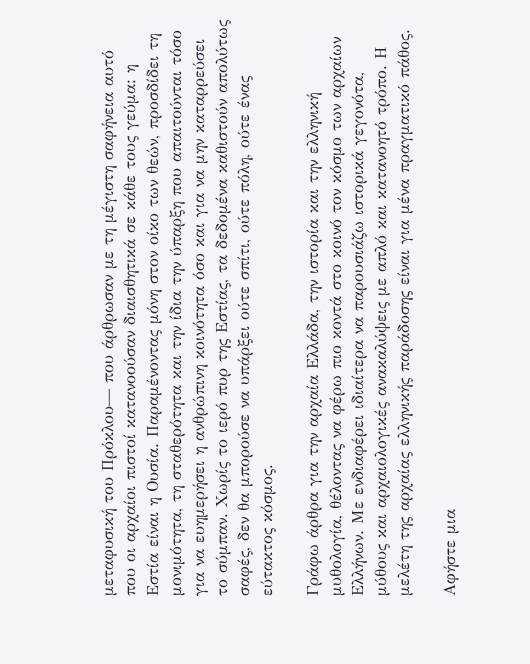μεταφυσική του Πρόκλου— που άρθρωσαν με τη μέγιστη σαφήνεια αυτό που οι αρχαίοι πιστοί κατανοούσαν διαισθητικά σε κάθε τους γεύμα: η Εστία είναι η Ουσία. Παραμένοντας μόνη στον οίκο των θεών, προσδίδει τη μονιμότητα, τη σταθερότητα και την ίδια την ύπαρξη που απαιτούνται τόσο για να ευημερήσει η ανθρώπινη κοινότητα όσο και για να μην καταρρεύσει το σύμπαν. Χωρίς το ιερό πυρ της Εστίας, τα δεδομένα καθιστούν απολύτως σαφές, δεν θα μπορούσε να υπάρξει ούτε σπίτι, ούτε πόλη, ούτε ένας εύτακτος κόσμος.

Γράφω άρθρα για την αρχαία Ελλάδα, την ιστορία και την ελληνική μυθολογία, θέλοντας να φέρω πιο κοντά στο κοινό τον κόσμο των αρχαίων Ελλήνων. Με ενδιαφέρει ιδιαίτερα να παρουσιάζω ιστορικά γεγονότα, μύθους και αρχαιολογικές ανακαλύψεις με απλό και κατανοητό τρόπο. Η μελέτη της αρχαίας ελληνικής παράδοσης είναι για μένα πραγματικό πάθος.

Αφήστε μια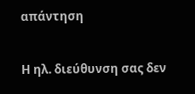απάντηση

Η ηλ. διεύθυνση σας δεν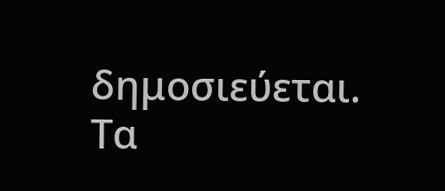δημοσιεύεται. Τα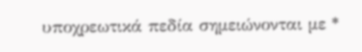υποχρεωτικά πεδία σημειώνονται με *